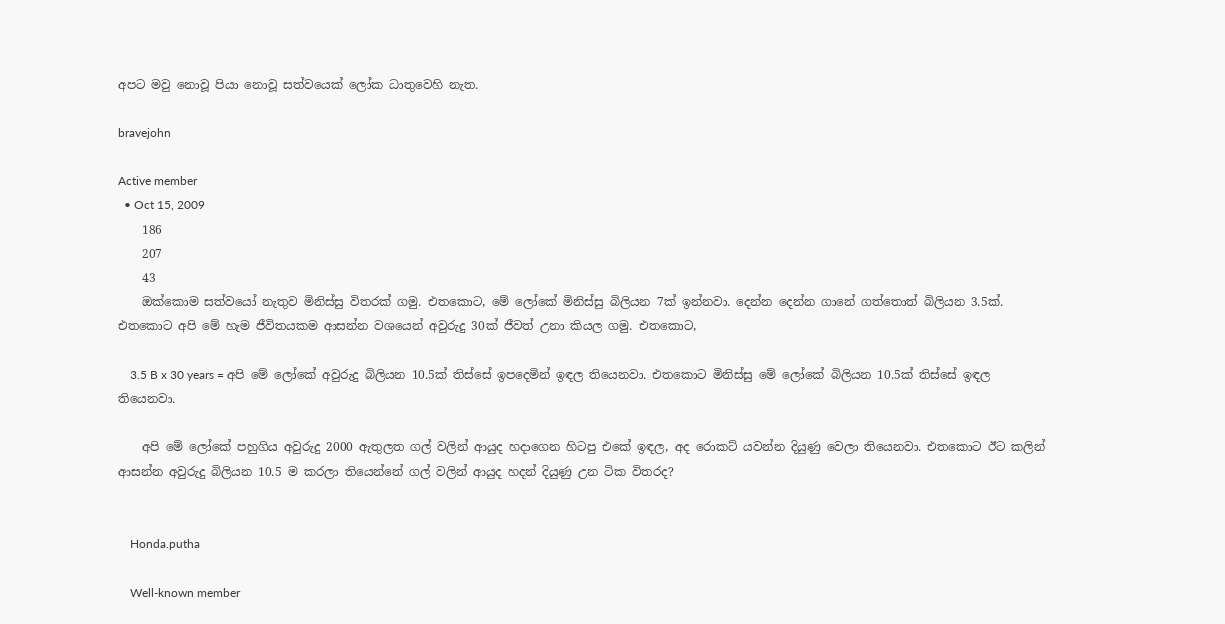අපට මවු නොවූ පියා නොවූ සත්වයෙක් ලෝක ධාතුවෙහි නැත.

bravejohn

Active member
  • Oct 15, 2009
    186
    207
    43
    ඔක්කොම සත්වයෝ නැතුව මිනිස්සු විතරක් ගමු. එතකොට, මේ ලෝකේ මිනිස්සු බිලියන 7ක් ඉන්නවා. දෙන්න දෙන්න ගානේ ගත්තොත් බිලියන 3.5ක්. එතකොට අපි මේ හැම ජීවිතයකම ආසන්න වශයෙන් අවුරුදු 30ක් ජීවත් උනා කියල ගමු. එතකොට,

    3.5 B x 30 years = අපි මේ ලෝකේ අවුරුදු බිලියන 10.5ක් තිස්සේ ඉපදෙමින් ඉඳල තියෙනවා. එතකොට මිනිස්සු මේ ලෝකේ බිලියන 10.5ක් තිස්සේ ඉඳල තියෙනවා.

    අපි මේ ලෝකේ පහුගිය අවුරුදු 2000 ඇතුලත ගල් වලින් ආයුද හදාගෙන හිටපු එකේ ඉඳල, අද රොකට් යවන්න දියුණු වෙලා තියෙනවා. එතකොට ඊට කලින් ආසන්න අවුරුදු බිලියන 10.5 ම කරලා තියෙන්නේ ගල් වලින් ආයුද හදන් දියුණු උන ටික විතරද?


    Honda.putha

    Well-known member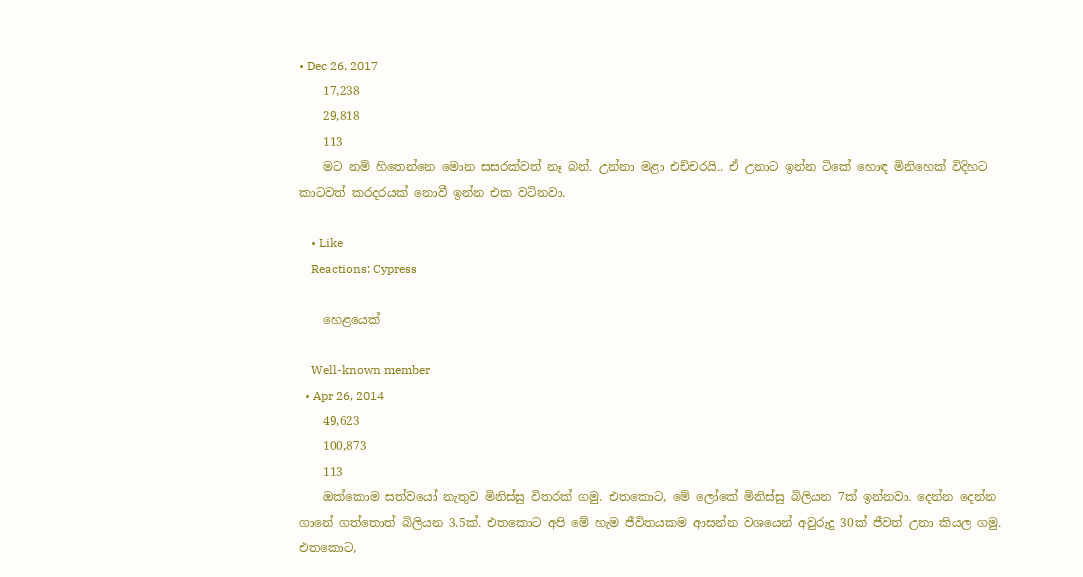• Dec 26, 2017
    17,238
    29,818
    113
    මට නම් හිතෙන්නෙ මොන සසරක්වත් නෑ බන්. උන්නා මළා එච්චරයි.. ඒ උනාට ඉන්න ටිකේ හොඳ මිනිහෙක් විදිහට කාටවත් කරදරයක් නොවී ඉන්න එක වටිනවා.

    • Like
    Reactions: Cypress

    හෙළයෙක්

    Well-known member
  • Apr 26, 2014
    49,623
    100,873
    113
    ඔක්කොම සත්වයෝ නැතුව මිනිස්සු විතරක් ගමු. එතකොට, මේ ලෝකේ මිනිස්සු බිලියන 7ක් ඉන්නවා. දෙන්න දෙන්න ගානේ ගත්තොත් බිලියන 3.5ක්. එතකොට අපි මේ හැම ජීවිතයකම ආසන්න වශයෙන් අවුරුදු 30ක් ජීවත් උනා කියල ගමු. එතකොට,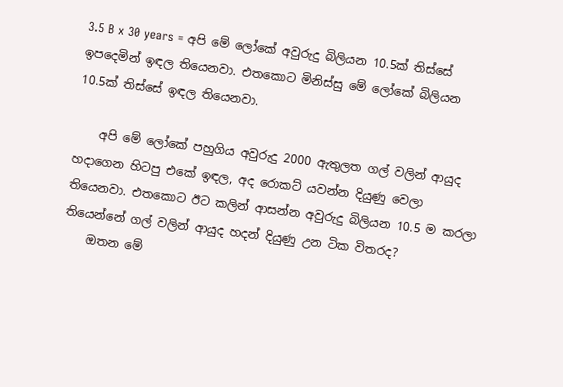3.5 B x 30 years = අපි මේ ලෝකේ අවුරුදු බිලියන 10.5ක් තිස්සේ ඉපදෙමින් ඉඳල තියෙනවා. එතකොට මිනිස්සු මේ ලෝකේ බිලියන 10.5ක් තිස්සේ ඉඳල තියෙනවා.

    අපි මේ ලෝකේ පහුගිය අවුරුදු 2000 ඇතුලත ගල් වලින් ආයුද හදාගෙන හිටපු එකේ ඉඳල, අද රොකට් යවන්න දියුණු වෙලා තියෙනවා. එතකොට ඊට කලින් ආසන්න අවුරුදු බිලියන 10.5 ම කරලා තියෙන්නේ ගල් වලින් ආයුද හදන් දියුණු උන ටික විතරද?
    ඔතන මේ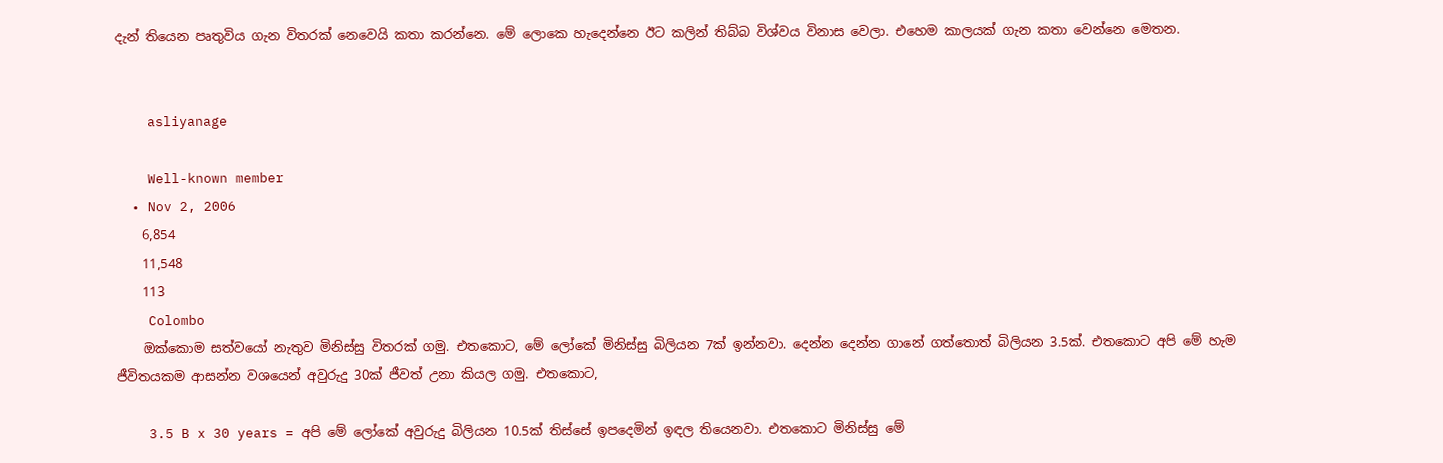දැන් තියෙන පෘතුවිය ගැන විතරක් නෙවෙයි කතා කරන්නෙ. මේ ලොකෙ හැදෙන්නෙ ඊට කලින් තිබ්බ විශ්වය විනාස වෙලා. එහෙම කාලයක් ගැන කතා වෙන්නෙ මෙතන.


    asliyanage

    Well-known member
  • Nov 2, 2006
    6,854
    11,548
    113
    Colombo
    ඔක්කොම සත්වයෝ නැතුව මිනිස්සු විතරක් ගමු. එතකොට, මේ ලෝකේ මිනිස්සු බිලියන 7ක් ඉන්නවා. දෙන්න දෙන්න ගානේ ගත්තොත් බිලියන 3.5ක්. එතකොට අපි මේ හැම ජීවිතයකම ආසන්න වශයෙන් අවුරුදු 30ක් ජීවත් උනා කියල ගමු. එතකොට,

    3.5 B x 30 years = අපි මේ ලෝකේ අවුරුදු බිලියන 10.5ක් තිස්සේ ඉපදෙමින් ඉඳල තියෙනවා. එතකොට මිනිස්සු මේ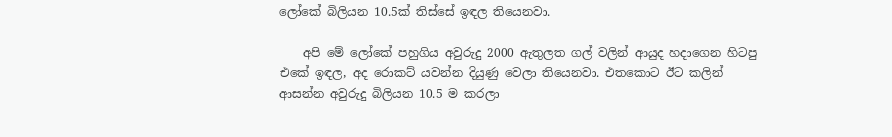ලෝකේ බිලියන 10.5ක් තිස්සේ ඉඳල තියෙනවා.

    අපි මේ ලෝකේ පහුගිය අවුරුදු 2000 ඇතුලත ගල් වලින් ආයුද හදාගෙන හිටපු එකේ ඉඳල, අද රොකට් යවන්න දියුණු වෙලා තියෙනවා. එතකොට ඊට කලින් ආසන්න අවුරුදු බිලියන 10.5 ම කරලා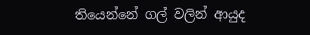තියෙන්නේ ගල් වලින් ආයුද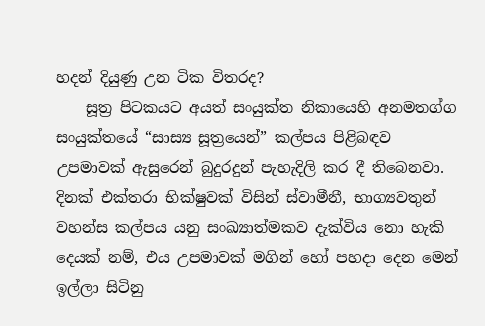හදන් දියුණු උන ටික විතරද?
    සූත්‍ර පිටකයට අයත් සංයුක්ත නිකායෙහි අනමතග්ග සංයුක්තයේ “සාස්‍ය සූත්‍රයෙන්” කල්පය පිළිබඳව උපමාවක් ඇසුරෙන් බුදුරදුන් පැහැදිලි කර දී තිබෙනවා. දිනක් එක්තරා භික්ෂුවක් විසින් ස්වාමීනී, භාග්‍යවතුන් වහන්ස කල්පය යනු සංඛ්‍යාත්මකව දැක්විය නො හැකි දෙයක් නම්, එය උපමාවක් මගින් හෝ පහදා දෙන මෙන් ඉල්ලා සිටිනු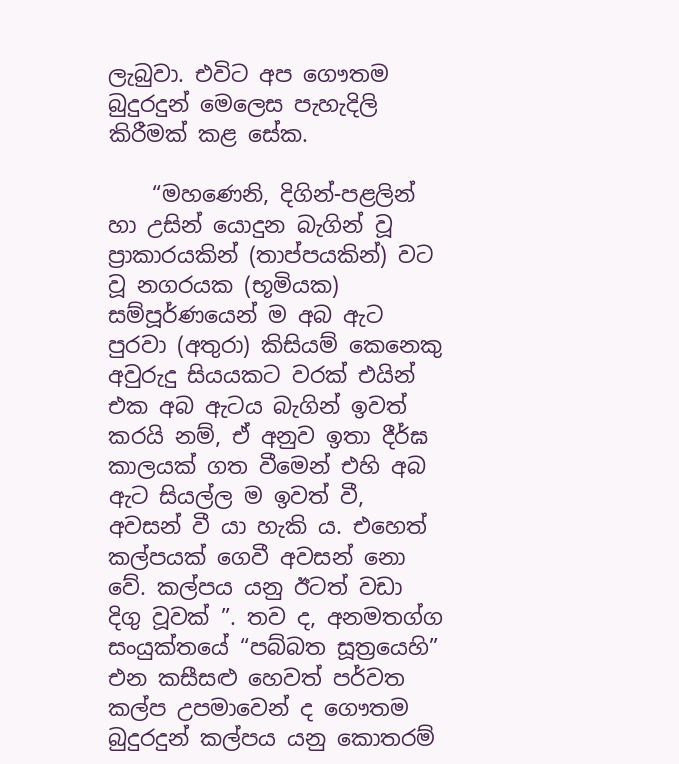ලැබුවා. එවිට අප ගෞතම බුදුරදුන් මෙලෙස පැහැදිලි කිරීමක් කළ සේක.

    “මහණෙනි, දිගින්-පළලින් හා උසින් යොදුන බැගින් වූ ප්‍රාකාරයකින් (තාප්පයකින්) වට වූ නගරයක (භූමියක) සම්පූර්ණයෙන් ම අබ ඇට පුරවා (අතුරා) කිසියම් කෙනෙකු අවුරුදු සියයකට වරක් එයින් එක අබ ඇටය බැගින් ඉවත් කරයි නම්, ඒ අනුව ඉතා දීර්ඝ කාලයක් ගත වීමෙන් එහි අබ ඇට සියල්ල ම ඉවත් වී, අවසන් වී යා හැකි ය. එහෙත් කල්පයක් ගෙවී අවසන් නො වේ. කල්පය යනු ඊටත් වඩා දිගු වූවක් ”. තව ද, අනමතග්ග සංයුක්තයේ “පබ්බත සූත්‍රයෙහි” එන කසීසළු හෙවත් පර්වත කල්ප උපමාවෙන් ද ගෞතම බුදුරදුන් කල්පය යනු කොතරම්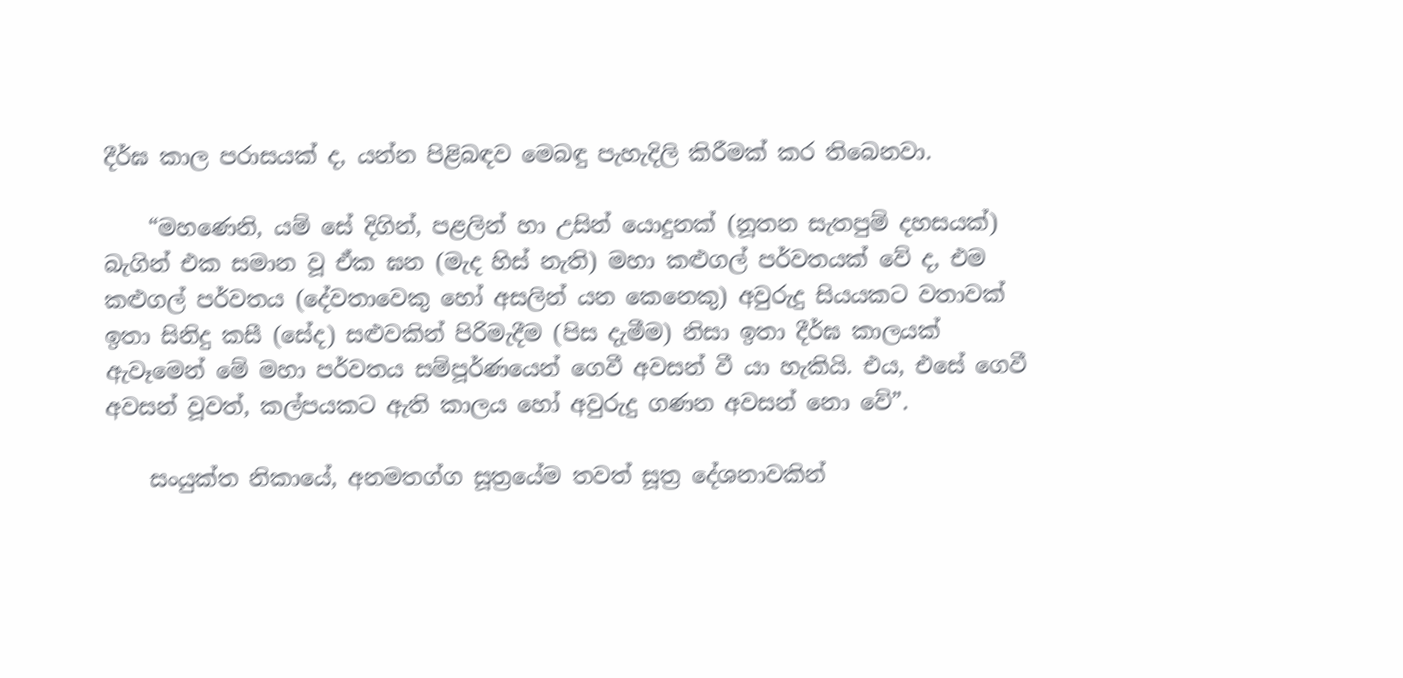දීර්ඝ කාල පරාසයක් ද, යන්න පිළිබඳව මෙබඳු පැහැදිලි කිරීමක් කර තිබෙනවා.

    “මහණෙනි, යම් සේ දිගින්, පළලින් හා උසින් යොදුනක් (නූතන සැතපුම් දහසයක්) බැගින් එක සමාන වූ ඒක ඝන (මැද හිස් නැති) මහා කළුගල් පර්වතයක් වේ ද, එම කළුගල් පර්වතය (දේවතාවෙකු හෝ අසලින් යන කෙනෙකු) අවුරුදු සියයකට වතාවක් ඉතා සිනිදු කසී (සේද) සළුවකින් පිරිමැදීම (පිස දැමීම) නිසා ඉතා දීර්ඝ කාලයක් ඇවෑමෙන් මේ මහා පර්වතය සම්පූර්ණයෙන් ගෙවී අවසන් වී යා හැකියි. එය, එසේ ගෙවී අවසන් වූවත්, කල්පයකට ඇති කාලය හෝ අවුරුදු ගණන අවසන් නො වේ”.

    සංයුක්ත නිකායේ, අනමතග්ග සූත්‍රයේම තවත් සූත්‍ර දේශනාවකින්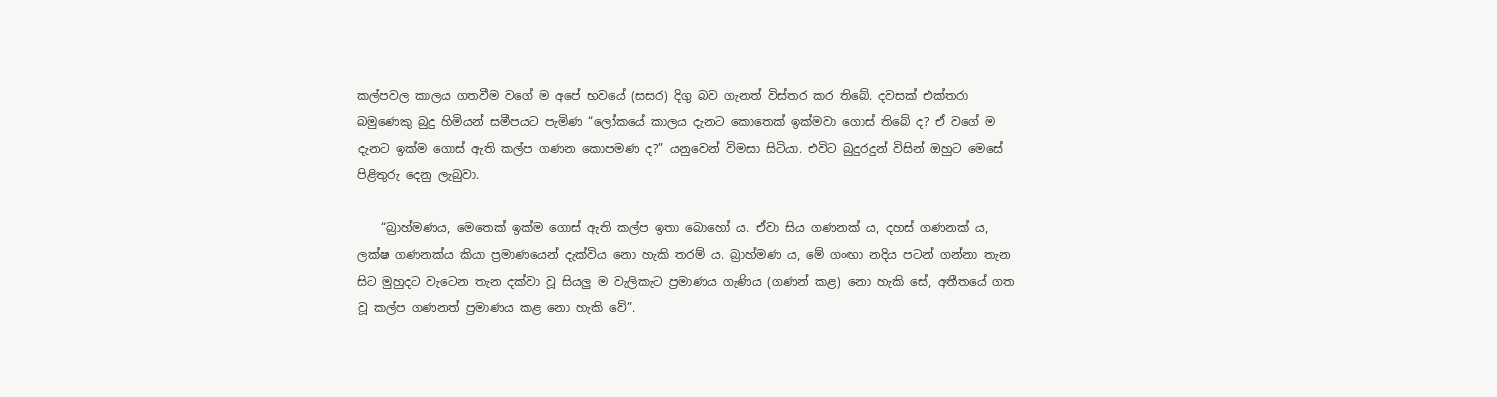කල්පවල කාලය ගතවීම වගේ ම අපේ භවයේ (සසර) දිගු බව ගැනත් විස්තර කර තිබේ. දවසක් එක්තරා බමුණෙකු බුදු හිමියන් සමීපයට පැමිණ “ලෝකයේ කාලය දැනට කොතෙක් ඉක්මවා ගොස් තිබේ ද? ඒ වගේ ම දැනට ඉක්ම ගොස් ඇති කල්ප ගණන කොපමණ ද?” යනුවෙන් විමසා සිටියා. එවිට බුදුරදුන් විසින් ඔහුට මෙසේ පිළිතුරු දෙනු ලැබුවා.

    “බ්‍රාහ්මණය, මෙතෙක් ඉක්ම ගොස් ඇති කල්ප ඉතා බොහෝ ය. ඒවා සිය ගණනක් ය, දහස් ගණනක් ය, ලක්ෂ ගණනක්ය කියා ප්‍රමාණයෙන් දැක්විය නො හැකි තරම් ය. බ්‍රාහ්මණ ය, මේ ගංඟා නදිය පටන් ගන්නා තැන සිට මුහුදට වැටෙන තැන දක්වා වූ සියලු ම වැලිකැට ප්‍රමාණය ගැණිය (ගණන් කළ) නො හැකි සේ, අතීතයේ ගත වූ කල්ප ගණනත් ප්‍රමාණය කළ නො හැකි වේ”.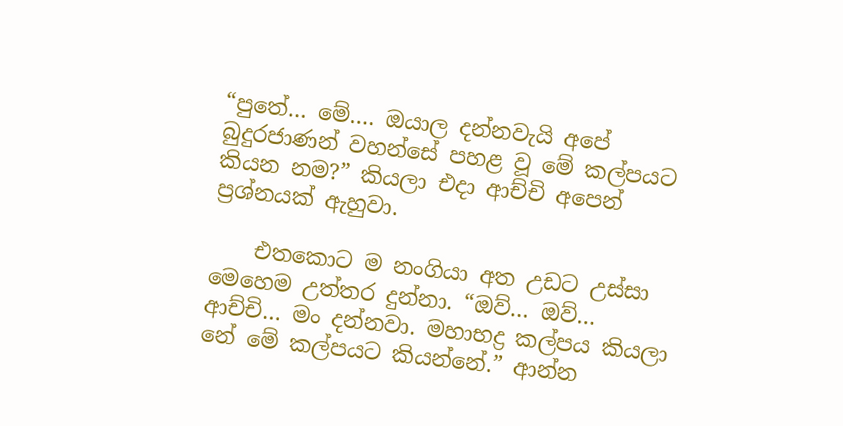“පුතේ… මේ…. ඔයාල දන්නවැයි අපේ බුදුරජාණන් වහන්සේ පහළ වූ මේ කල්පයට කියන නම?” කියලා එදා ආච්චි අපෙන් ප්‍රශ්නයක් ඇහුවා.

    එතකොට ම නංගියා අත උඩට උස්සා මෙහෙම උත්තර දුන්නා. “ඔව්… ඔව්… ආච්චි… මං දන්නවා. මහාභද්‍ර කල්පය කියලා නේ මේ කල්පයට කියන්නේ.” ආන්න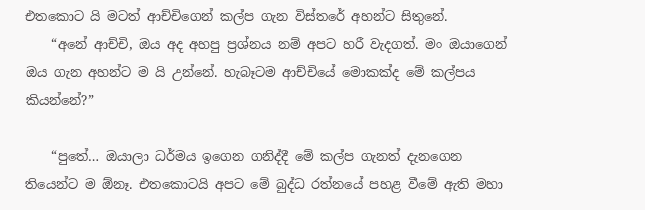එතකොට යි මටත් ආච්චිගෙන් කල්ප ගැන විස්තරේ අහන්ට සිතුනේ.
    “අනේ ආච්චි, ඔය අද අහපු ප්‍රශ්නය නම් අපට හරී වැදගත්. මං ඔයාගෙන් ඔය ගැන අහන්ට ම යි උන්නේ. හැබෑටම ආච්චියේ මොකක්ද මේ කල්පය කියන්නේ?”

    “පුතේ… ඔයාලා ධර්මය ඉගෙන ගනිද්දී මේ කල්ප ගැනත් දැනගෙන තියෙන්ට ම ඕනෑ. එතකොටයි අපට මේ බුද්ධ රත්නයේ පහළ වීමේ ඇති මහා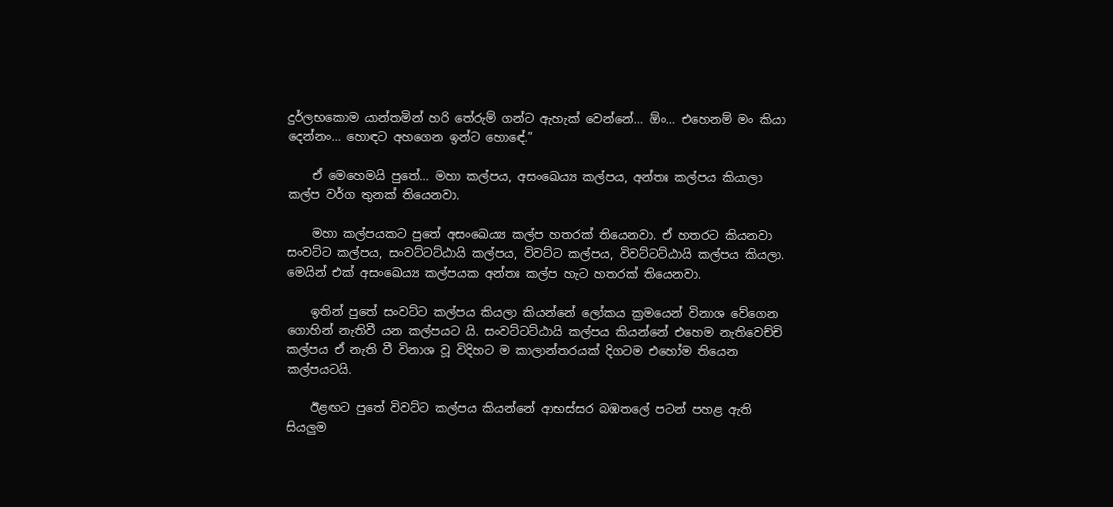දුර්ලභකොම යාන්තමින් හරි තේරුම් ගන්ට ඇහැක් වෙන්නේ… ඕං… එහෙනම් මං කියා දෙන්නං… හොඳට අහගෙන ඉන්ට හොඳේ.”

    ඒ මෙහෙමයි පුතේ… මහා කල්පය, අසංඛෙය්‍ය කල්පය, අන්තඃ කල්පය කියාලා කල්ප වර්ග තුනක් තියෙනවා.

    මහා කල්පයකට පුතේ අසංඛෙය්‍ය කල්ප හතරක් තියෙනවා. ඒ හතරට කියනවා සංවට්ට කල්පය, සංවට්ටට්ඨායි කල්පය, විවට්ට කල්පය, විවට්ටට්ඨායි කල්පය කියලා. මෙයින් එක් අසංඛෙය්‍ය කල්පයක අන්තඃ කල්ප හැට හතරක් තියෙනවා.

    ඉතින් පුතේ සංවට්ට කල්පය කියලා කියන්නේ ලෝකය ක්‍රමයෙන් විනාශ වේගෙන ගොහින් නැතිවී යන කල්පයට යි. සංවට්ටට්ඨායි කල්පය කියන්නේ එහෙම නැතිවෙච්චි කල්පය ඒ නැති වී විනාශ වූ විදිහට ම කාලාන්තරයක් දිගටම එහෝම තියෙන කල්පයටයි.

    ඊළඟට පුතේ විවට්ට කල්පය කියන්නේ ආභස්සර බඹතලේ පටන් පහළ ඇති සියලුම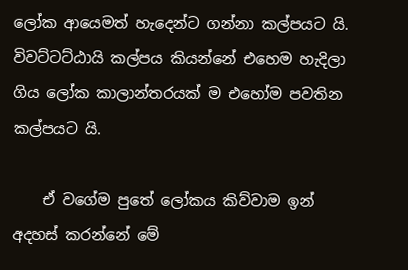ලෝක ආයෙමත් හැදෙන්ට ගන්නා කල්පයට යි. විවට්ටට්ඨායි කල්පය කියන්නේ එහෙම හැදිලා ගිය ලෝක කාලාන්තරයක් ම එහෝම පවතින කල්පයට යි.

    ඒ වගේම පුතේ ලෝකය කිව්වාම ඉන් අදහස් කරන්නේ මේ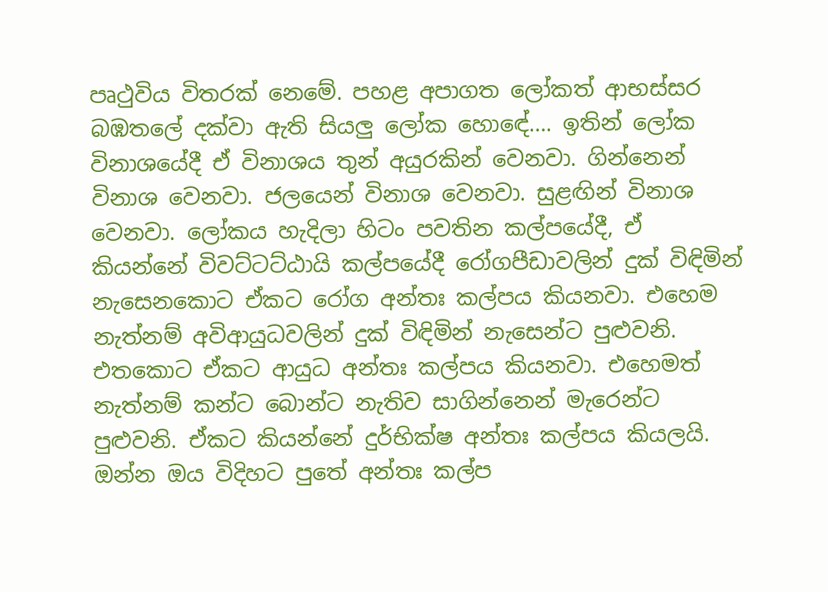පෘථුවිය විතරක් නෙමේ. පහළ අපාගත ලෝකත් ආභස්සර බඹතලේ දක්වා ඇති සියලු ලෝක හොඳේ…. ඉතින් ලෝක විනාශයේදී ඒ විනාශය තුන් අයුරකින් වෙනවා. ගින්නෙන් විනාශ වෙනවා. ජලයෙන් විනාශ වෙනවා. සුළඟින් විනාශ වෙනවා. ලෝකය හැදිලා හිටං පවතින කල්පයේදී, ඒ කියන්නේ විවට්ටට්ඨායි කල්පයේදී රෝගපීඩාවලින් දුක් විඳිමින් නැසෙනකොට ඒකට රෝග අන්තඃ කල්පය කියනවා. එහෙම නැත්නම් අවිආයුධවලින් දුක් විඳිමින් නැසෙන්ට පුළුවනි. එතකොට ඒකට ආයුධ අන්තඃ කල්පය කියනවා. එහෙමත් නැත්නම් කන්ට බොන්ට නැතිව සාගින්නෙන් මැරෙන්ට පුළුවනි. ඒකට කියන්නේ දුර්භික්ෂ අන්තඃ කල්පය කියලයි. ඔන්න ඔය විදිහට පුතේ අන්තඃ කල්ප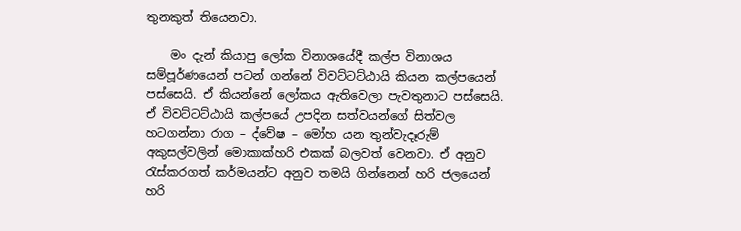තුනකුත් තියෙනවා.

    මං දැන් කියාපු ලෝක විනාශයේදී කල්ප විනාශය සම්පූර්ණයෙන් පටන් ගන්නේ විවට්ටට්ඨායි කියන කල්පයෙන් පස්සෙයි. ඒ කියන්නේ ලෝකය ඇතිවෙලා පැවතුනාට පස්සෙයි. ඒ විවට්ටට්ඨායි කල්පයේ උපදින සත්වයන්ගේ සිත්වල හටගන්නා රාග – ද්වේෂ – මෝහ යන තුන්වැදෑරුම් අකුසල්වලින් මොකාක්හරි එකක් බලවත් වෙනවා. ඒ අනුව රැස්කරගත් කර්මයන්ට අනුව තමයි ගින්නෙන් හරි ජලයෙන් හරි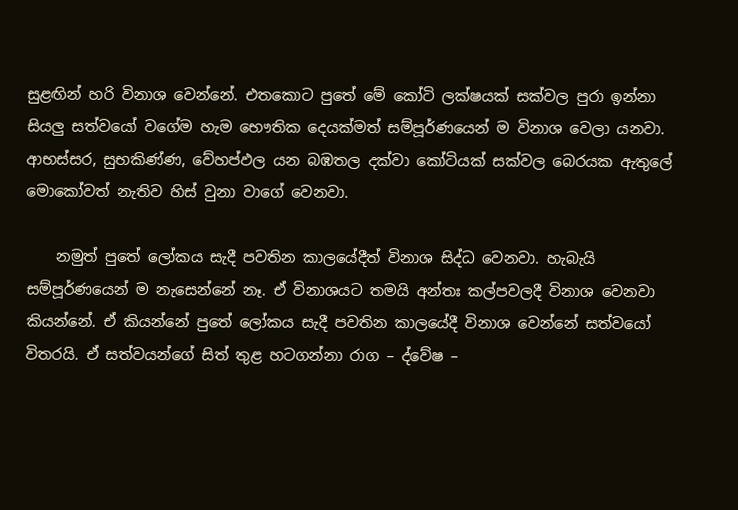සුළඟින් හරි විනාශ වෙන්නේ. එතකොට පුතේ මේ කෝටි ලක්ෂයක් සක්වල පුරා ඉන්නා සියලු සත්වයෝ වගේම හැම භෞතික දෙයක්මත් සම්පූර්ණයෙන් ම විනාශ වෙලා යනවා. ආභස්සර, සුභකිණ්ණ, වේහප්ඵල යන බඹතල දක්වා කෝටියක් සක්වල බෙරයක ඇතුලේ මොකෝවත් නැතිව හිස් වුනා වාගේ වෙනවා.

    නමුත් පුතේ ලෝකය සැදී පවතින කාලයේදීත් විනාශ සිද්ධ වෙනවා. හැබැයි සම්පූර්ණයෙන් ම නැසෙන්නේ නෑ. ඒ විනාශයට තමයි අන්තඃ කල්පවලදී විනාශ වෙනවා කියන්නේ. ඒ කියන්නේ පුතේ ලෝකය සැදී පවතින කාලයේදී විනාශ වෙන්නේ සත්වයෝ විතරයි. ඒ සත්වයන්ගේ සිත් තුළ හටගන්නා රාග – ද්වේෂ –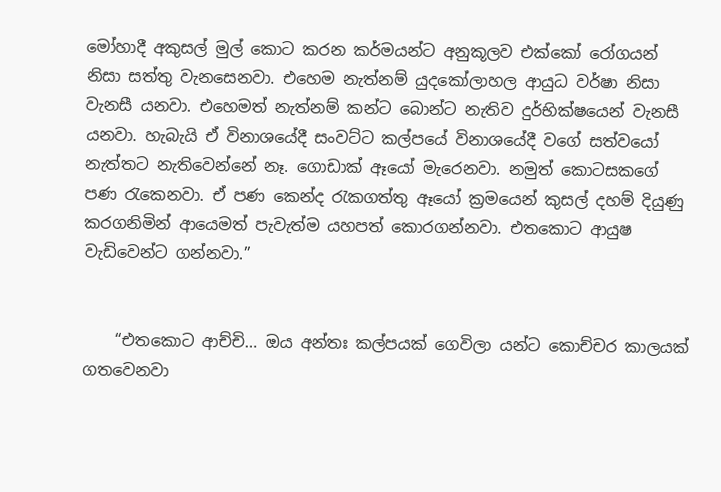මෝහාදී අකුසල් මුල් කොට කරන කර්මයන්ට අනුකූලව එක්කෝ රෝගයන් නිසා සත්තු වැනසෙනවා. එහෙම නැත්නම් යුදකෝලාහල ආයුධ වර්ෂා නිසා වැනසී යනවා. එහෙමත් නැත්නම් කන්ට බොන්ට නැතිව දුර්භික්ෂයෙන් වැනසී යනවා. හැබැයි ඒ විනාශයේදී සංවට්ට කල්පයේ විනාශයේදී වගේ සත්වයෝ නැත්තට නැතිවෙන්නේ නෑ. ගොඩාක් ඈයෝ මැරෙනවා. නමුත් කොටසකගේ පණ රැකෙනවා. ඒ පණ කෙන්ද රැකගත්තු ඈයෝ ක්‍රමයෙන් කුසල් දහම් දියුණු කරගනිමින් ආයෙමත් පැවැත්ම යහපත් කොරගන්නවා. එතකොට ආයුෂ වැඩිවෙන්ට ගන්නවා.”


    “එතකොට ආච්චි… ඔය අන්තඃ කල්පයක් ගෙවිලා යන්ට කොච්චර කාලයක් ගතවෙනවා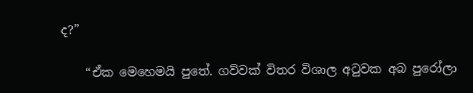ද?”

    “ඒක මෙහෙමයි පුතේ. ගව්වක් විතර විශාල අටුවක අබ පුරෝලා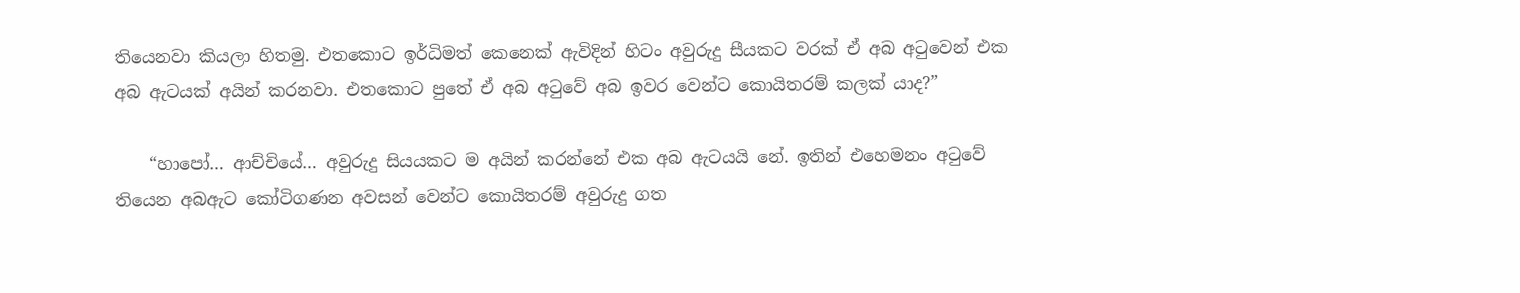තියෙනවා කියලා හිතමු. එතකොට ඉර්ධිමත් කෙනෙක් ඇවිදින් හිටං අවුරුදු සීයකට වරක් ඒ අබ අටුවෙන් එක අබ ඇටයක් අයින් කරනවා. එතකොට පුතේ ඒ අබ අටුවේ අබ ඉවර වෙන්ට කොයිතරම් කලක් යාද?”

    “හාපෝ… ආච්චියේ… අවුරුදු සියයකට ම අයින් කරන්නේ එක අබ ඇටයයි නේ. ඉතින් එහෙමනං අටුවේ තියෙන අබඇට කෝටිගණන අවසන් වෙන්ට කොයිතරම් අවුරුදු ගත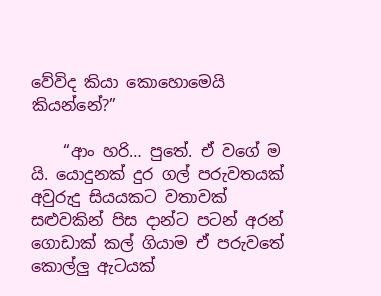වේවිද කියා කොහොමෙයි කියන්නේ?”

    “ආං හරි… පුතේ. ඒ වගේ ම යි. යොදුනක් දුර ගල් පරුවතයක් අවුරුදු සියයකට වතාවක් සළුවකින් පිස දාන්ට පටන් අරන් ගොඩාක් කල් ගියාම ඒ පරුවතේ කොල්ලු ඇටයක්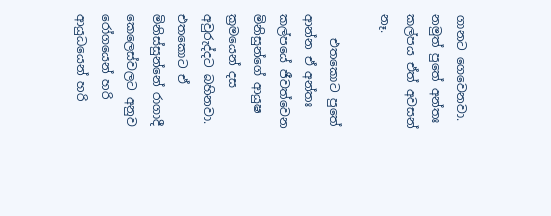ගානට ගෙවෙනවා. නමුත් පුතේ අන්තඃ කල්පය ඒත් අවසන් නෑ.

    එතකොට පුතේ ආන්න ඒ අන්තඃ කල්පයේ ජීවත්වෙන මිනිසුන්ගේ ආයුෂ ක්‍රමයෙන් දස අවුරුද්දට බහිනවා. එතකොට ඒ මිනිස්සුන්නේ රාගාදී කෙලෙස්වලට අනුව රෝගයෙන් හරි ආයුධයෙන් හරි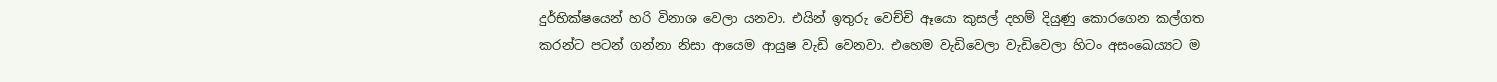දුර්භික්ෂයෙන් හරි විනාශ වෙලා යනවා. එයින් ඉතුරු වෙච්චි ඈයො කුසල් දහම් දියුණු කොරගෙන කල්ගත කරන්ට පටන් ගන්නා නිසා ආයෙම ආයුෂ වැඩි වෙනවා. එහෙම වැඩිවෙලා වැඩිවෙලා හිටං අසංඛෙය්‍යට ම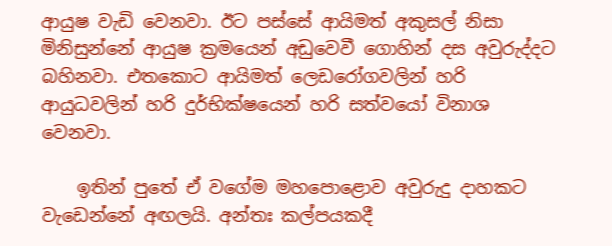ආයුෂ වැඩි වෙනවා. ඊට පස්සේ ආයිමත් අකුසල් නිසා මිනිසුන්නේ ආයුෂ ක්‍රමයෙන් අඩුවෙවී ගොහින් දස අවුරුද්දට බහිනවා. එතකොට ආයිමත් ලෙඩරෝගවලින් හරි ආයුධවලින් හරි දුර්භික්ෂයෙන් හරි සත්වයෝ විනාශ වෙනවා.

    ඉතින් පුතේ ඒ වගේම මහපොළොව අවුරුදු දාහකට වැඩෙන්නේ අඟලයි. අන්තඃ කල්පයකදී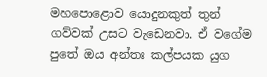මහපොළොව යොදුනකුත් තුන් ගව්වක් උසට වැඩෙනවා. ඒ වගේම පුතේ ඔය අන්තඃ කල්පයක යුග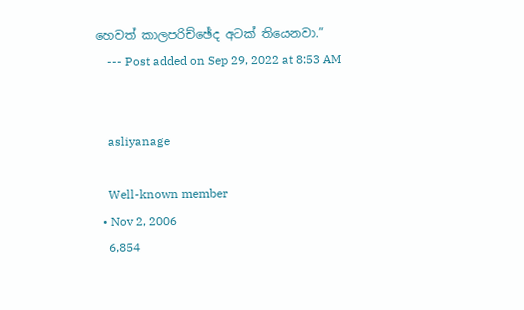හෙවත් කාලපරිච්ඡේද අටක් තියෙනවා.”
    --- Post added on Sep 29, 2022 at 8:53 AM


    asliyanage

    Well-known member
  • Nov 2, 2006
    6,854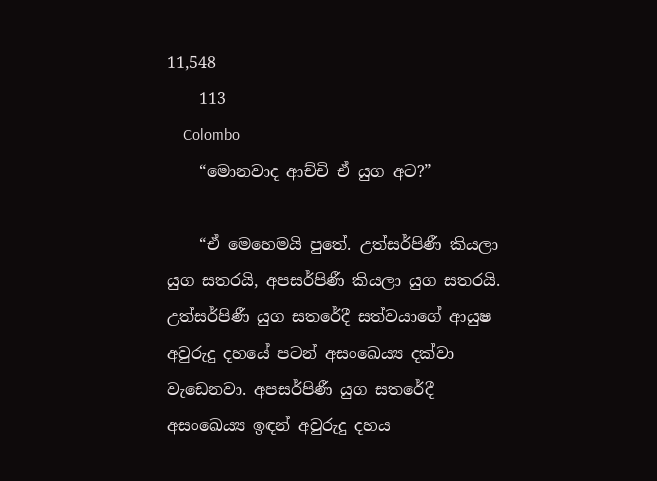11,548
    113
    Colombo
    “මොනවාද ආච්චි ඒ යුග අට?”

    “ඒ මෙහෙමයි පුතේ. උත්සර්පිණී කියලා යුග සතරයි, අපසර්පිණී කියලා යුග සතරයි. උත්සර්පිණී යුග සතරේදී සත්වයාගේ ආයුෂ අවුරුදු දහයේ පටන් අසංඛෙය්‍ය දක්වා වැඩෙනවා. අපසර්පිණී යුග සතරේදී අසංඛෙය්‍ය ඉඳන් අවුරුදු දහය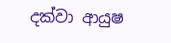දක්වා ආයුෂ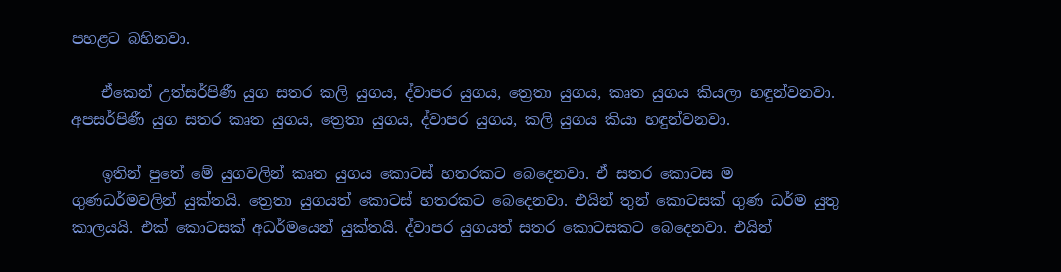පහළට බහිනවා.

    ඒකෙන් උත්සර්පිණී යුග සතර කලි යුගය, ද්වාපර යුගය, ත්‍රෙතා යුගය, කෘත යුගය කියලා හඳුන්වනවා. අපසර්පිණී යුග සතර කෘත යුගය, ත්‍රෙතා යුගය, ද්වාපර යුගය, කලි යුගය කියා හඳුන්වනවා.

    ඉතින් පුතේ මේ යුගවලින් කෘත යුගය කොටස් හතරකට බෙදෙනවා. ඒ සතර කොටස ම ගුණධර්මවලින් යුක්තයි. ත්‍රෙතා යුගයත් කොටස් හතරකට බෙදෙනවා. එයින් තුන් කොටසක් ගුණ ධර්ම යුතු කාලයයි. එක් කොටසක් අධර්මයෙන් යුක්තයි. ද්වාපර යුගයත් සතර කොටසකට බෙදෙනවා. එයින්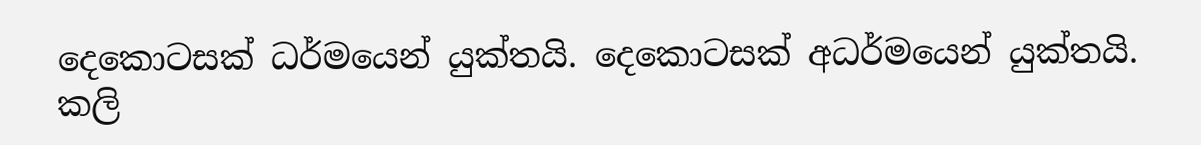දෙකොටසක් ධර්මයෙන් යුක්තයි. දෙකොටසක් අධර්මයෙන් යුක්තයි. කලි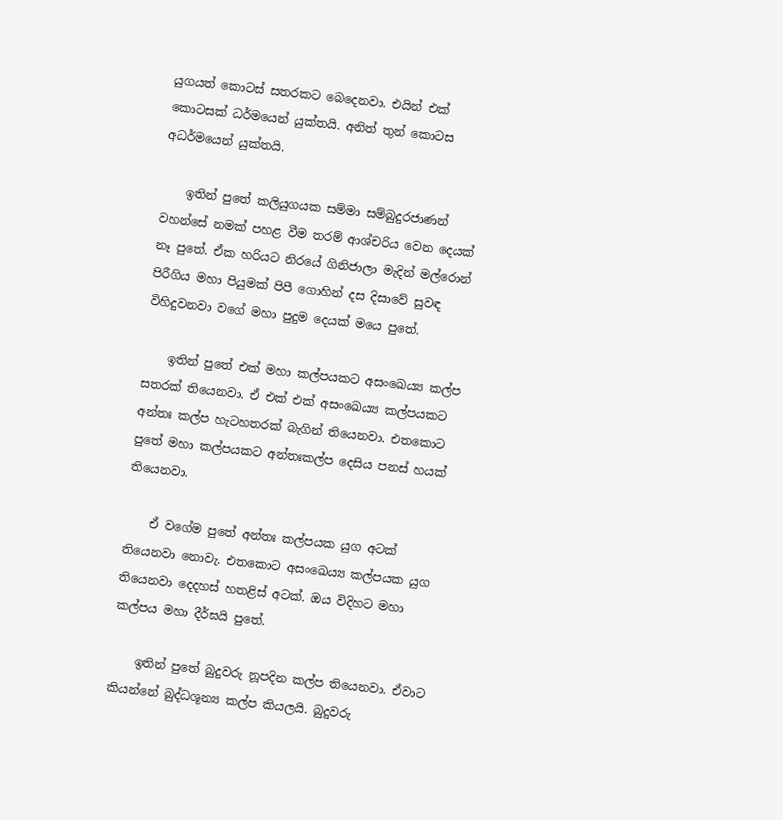යුගයත් කොටස් සතරකට බෙදෙනවා. එයින් එක් කොටසක් ධර්මයෙන් යුක්තයි. අනිත් තුන් කොටස අධර්මයෙන් යුක්තයි.

    ඉතින් පුතේ කලියුගයක සම්මා සම්බුදුරජාණන් වහන්සේ නමක් පහළ වීම තරම් ආශ්චරිය වෙන දෙයක් නෑ පුතේ. ඒක හරියට නිරයේ ගිනිජාලා මැදින් මල්රොන් පිරීගිය මහා පියුමක් පිපී ගොහින් දස දිසාවේ සුවඳ විහිදුවනවා වගේ මහා පුදුම දෙයක් මයෙ පුතේ.

    ඉතින් පුතේ එක් මහා කල්පයකට අසංඛෙය්‍ය කල්ප සතරක් තියෙනවා. ඒ එක් එක් අසංඛෙය්‍ය කල්පයකට අන්තඃ කල්ප හැටහතරක් බැගින් තියෙනවා. එතකොට පුතේ මහා කල්පයකට අන්තඃකල්ප දෙසිය පනස් හයක් තියෙනවා.

    ඒ වගේම පුතේ අන්තඃ කල්පයක යුග අටක් තියෙනවා නොවැ. එතකොට අසංඛෙය්‍ය කල්පයක යුග තියෙනවා දෙදහස් හතළිස් අටක්. ඔය විදිහට මහා කල්පය මහා දීර්ඝයි පුතේ.

    ඉතින් පුතේ බුදුවරු නූපදින කල්ප තියෙනවා. ඒවාට කියන්නේ බුද්ධශූන්‍ය කල්ප කියලයි. බුදුවරු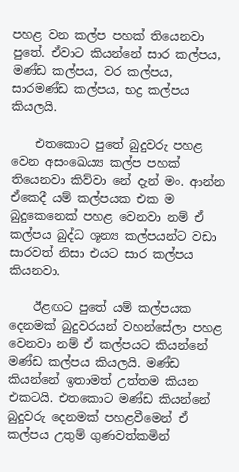පහළ වන කල්ප පහක් තියෙනවා පුතේ. ඒවාට කියන්නේ සාර කල්පය, මණ්ඩ කල්පය, වර කල්පය, සාරමණ්ඩ කල්පය, භද්‍ර කල්පය කියලයි.

    එතකොට පුතේ බුදුවරු පහළ වෙන අසංඛෙය්‍ය කල්ප පහක් තියෙනවා කිව්වා නේ දැන් මං. ආන්න ඒකෙදී යම් කල්පයක එක ම බුදුකෙනෙක් පහළ වෙනවා නම් ඒ කල්පය බුද්ධ ශූන්‍ය කල්පයන්ට වඩා සාරවත් නිසා එයට සාර කල්පය කියනවා.

    ඊළඟට පුතේ යම් කල්පයක දෙනමක් බුදුවරයන් වහන්සේලා පහළ වෙනවා නම් ඒ කල්පයට කියන්නේ මණ්ඩ කල්පය කියලයි. මණ්ඩ කියන්නේ ඉතාමත් උත්තම කියන එකටයි. එතකොට මණ්ඩ කියන්නේ බුදුවරු දෙනමක් පහළවීමෙන් ඒ කල්පය උතුම් ගුණවත්කමින්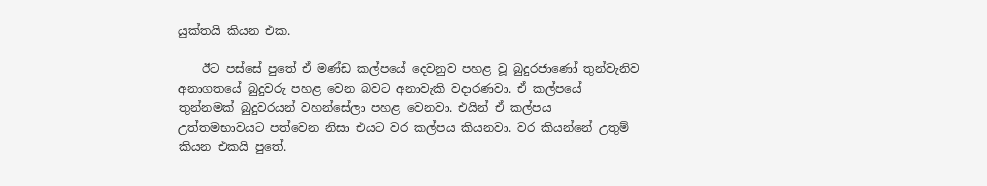යුක්තයි කියන එක.

    ඊට පස්සේ පුතේ ඒ මණ්ඩ කල්පයේ දෙවනුව පහළ වූ බුදුරජාණෝ තුන්වැනිව අනාගතයේ බුදුවරු පහළ වෙන බවට අනාවැකි වදාරණවා. ඒ කල්පයේ තුන්නමක් බුදුවරයන් වහන්සේලා පහළ වෙනවා. එයින් ඒ කල්පය උත්තමභාවයට පත්වෙන නිසා එයට වර කල්පය කියනවා. වර කියන්නේ උතුම් කියන එකයි පුතේ.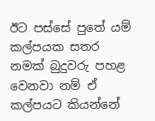ඊට පස්සේ පුතේ යම් කල්පයක සතර නමක් බුදුවරු පහළ වෙනවා නම් ඒ කල්පයට කියන්නේ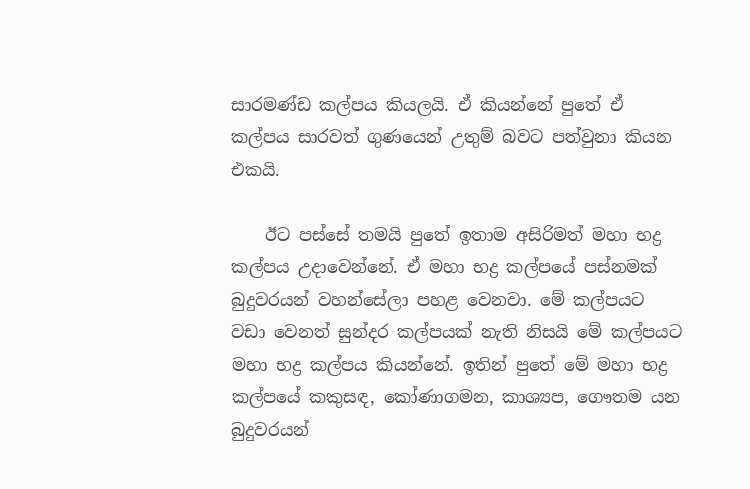සාරමණ්ඩ කල්පය කියලයි. ඒ කියන්නේ පුතේ ඒ කල්පය සාරවත් ගුණයෙන් උතුම් බවට පත්වුනා කියන එකයි.

    ඊට පස්සේ තමයි පුතේ ඉතාම අසිරිමත් මහා භද්‍ර කල්පය උදාවෙන්නේ. ඒ මහා භද්‍ර කල්පයේ පස්නමක් බුදුවරයන් වහන්සේලා පහළ වෙනවා. මේ කල්පයට වඩා වෙනත් සුන්දර කල්පයක් නැති නිසයි මේ කල්පයට මහා භද්‍ර කල්පය කියන්නේ. ඉතින් පුතේ මේ මහා භද්‍ර කල්පයේ කකුසඳ, කෝණාගමන, කාශ්‍යප, ගෞතම යන බුදුවරයන්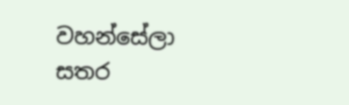වහන්සේලා සතර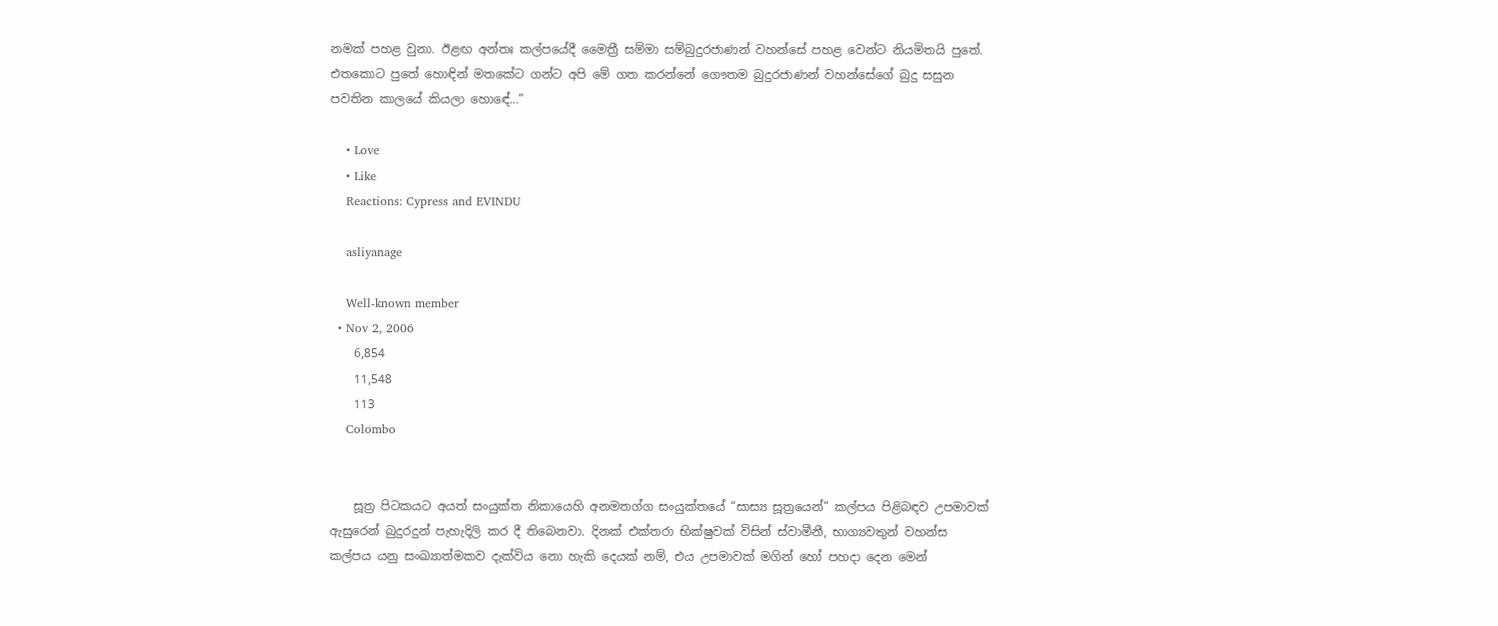නමක් පහළ වුනා. ඊළඟ අන්තඃ කල්පයේදී මෛත්‍රී සම්මා සම්බුදුරජාණන් වහන්සේ පහළ වෙන්ට නියමිතයි පුතේ. එතකොට පුතේ හොඳින් මතකේට ගන්ට අපි මේ ගත කරන්නේ ගෞතම බුදුරජාණන් වහන්සේගේ බුදු සසුන පවතින කාලයේ කියලා හොඳේ…”

    • Love
    • Like
    Reactions: Cypress and EVINDU

    asliyanage

    Well-known member
  • Nov 2, 2006
    6,854
    11,548
    113
    Colombo


    සූත්‍ර පිටකයට අයත් සංයුක්ත නිකායෙහි අනමතග්ග සංයුක්තයේ “සාස්‍ය සූත්‍රයෙන්” කල්පය පිළිබඳව උපමාවක් ඇසුරෙන් බුදුරදුන් පැහැදිලි කර දී තිබෙනවා. දිනක් එක්තරා භික්ෂුවක් විසින් ස්වාමීනී, භාග්‍යවතුන් වහන්ස කල්පය යනු සංඛ්‍යාත්මකව දැක්විය නො හැකි දෙයක් නම්, එය උපමාවක් මගින් හෝ පහදා දෙන මෙන්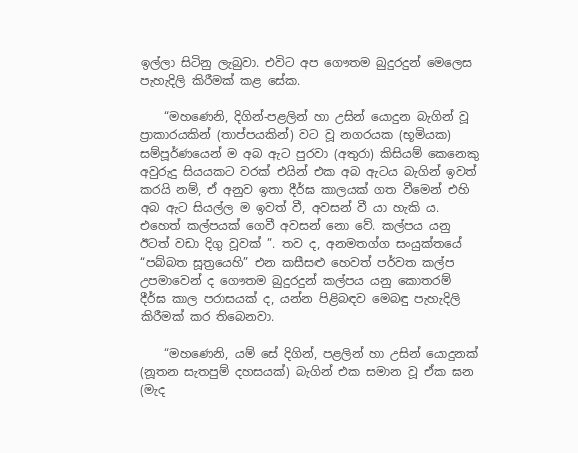ඉල්ලා සිටිනු ලැබුවා. එවිට අප ගෞතම බුදුරදුන් මෙලෙස පැහැදිලි කිරීමක් කළ සේක.

    “මහණෙනි, දිගින්-පළලින් හා උසින් යොදුන බැගින් වූ ප්‍රාකාරයකින් (තාප්පයකින්) වට වූ නගරයක (භූමියක) සම්පූර්ණයෙන් ම අබ ඇට පුරවා (අතුරා) කිසියම් කෙනෙකු අවුරුදු සියයකට වරක් එයින් එක අබ ඇටය බැගින් ඉවත් කරයි නම්, ඒ අනුව ඉතා දීර්ඝ කාලයක් ගත වීමෙන් එහි අබ ඇට සියල්ල ම ඉවත් වී, අවසන් වී යා හැකි ය. එහෙත් කල්පයක් ගෙවී අවසන් නො වේ. කල්පය යනු ඊටත් වඩා දිගු වූවක් ”. තව ද, අනමතග්ග සංයුක්තයේ “පබ්බත සූත්‍රයෙහි” එන කසීසළු හෙවත් පර්වත කල්ප උපමාවෙන් ද ගෞතම බුදුරදුන් කල්පය යනු කොතරම් දීර්ඝ කාල පරාසයක් ද, යන්න පිළිබඳව මෙබඳු පැහැදිලි කිරීමක් කර තිබෙනවා.

    “මහණෙනි, යම් සේ දිගින්, පළලින් හා උසින් යොදුනක් (නූතන සැතපුම් දහසයක්) බැගින් එක සමාන වූ ඒක ඝන (මැද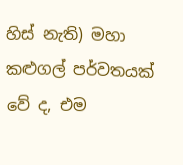හිස් නැති) මහා කළුගල් පර්වතයක් වේ ද, එම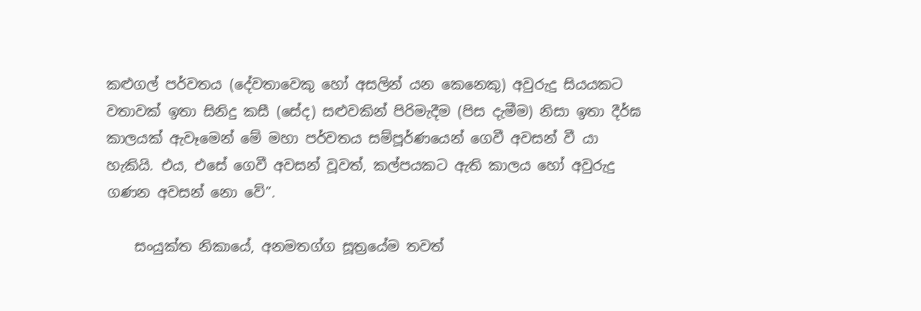කළුගල් පර්වතය (දේවතාවෙකු හෝ අසලින් යන කෙනෙකු) අවුරුදු සියයකට වතාවක් ඉතා සිනිදු කසී (සේද) සළුවකින් පිරිමැදීම (පිස දැමීම) නිසා ඉතා දීර්ඝ කාලයක් ඇවෑමෙන් මේ මහා පර්වතය සම්පූර්ණයෙන් ගෙවී අවසන් වී යා හැකියි. එය, එසේ ගෙවී අවසන් වූවත්, කල්පයකට ඇති කාලය හෝ අවුරුදු ගණන අවසන් නො වේ”.

    සංයුක්ත නිකායේ, අනමතග්ග සූත්‍රයේම තවත්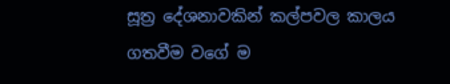සූත්‍ර දේශනාවකින් කල්පවල කාලය ගතවීම වගේ ම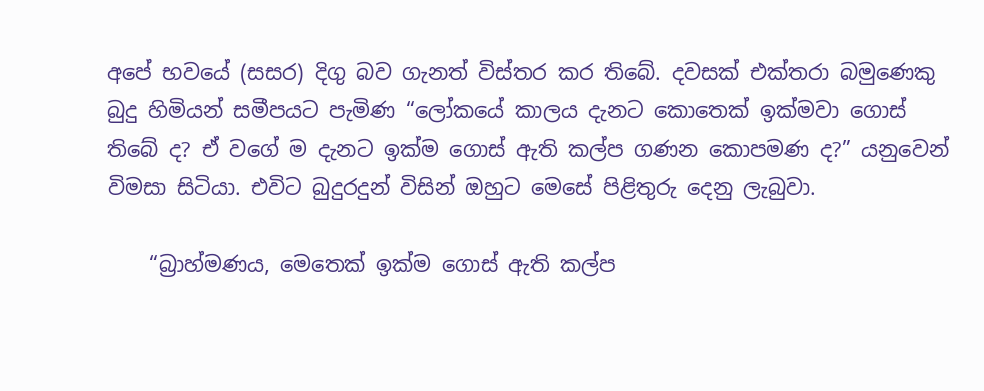අපේ භවයේ (සසර) දිගු බව ගැනත් විස්තර කර තිබේ. දවසක් එක්තරා බමුණෙකු බුදු හිමියන් සමීපයට පැමිණ “ලෝකයේ කාලය දැනට කොතෙක් ඉක්මවා ගොස් තිබේ ද? ඒ වගේ ම දැනට ඉක්ම ගොස් ඇති කල්ප ගණන කොපමණ ද?” යනුවෙන් විමසා සිටියා. එවිට බුදුරදුන් විසින් ඔහුට මෙසේ පිළිතුරු දෙනු ලැබුවා.

    “බ්‍රාහ්මණය, මෙතෙක් ඉක්ම ගොස් ඇති කල්ප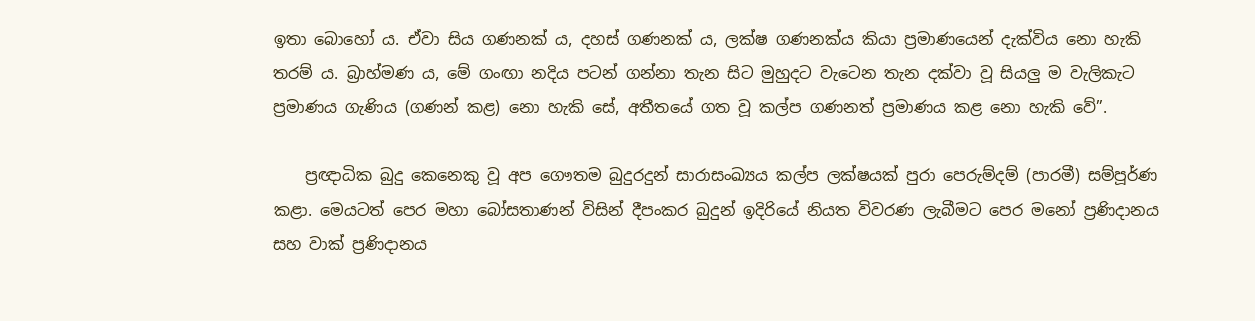ඉතා බොහෝ ය. ඒවා සිය ගණනක් ය, දහස් ගණනක් ය, ලක්ෂ ගණනක්ය කියා ප්‍රමාණයෙන් දැක්විය නො හැකි තරම් ය. බ්‍රාහ්මණ ය, මේ ගංඟා නදිය පටන් ගන්නා තැන සිට මුහුදට වැටෙන තැන දක්වා වූ සියලු ම වැලිකැට ප්‍රමාණය ගැණිය (ගණන් කළ) නො හැකි සේ, අතීතයේ ගත වූ කල්ප ගණනත් ප්‍රමාණය කළ නො හැකි වේ”.

    ප්‍රඥාධික බුදු කෙනෙකු වූ අප ගෞතම බුදුරදුන් සාරාසංඛ්‍යය කල්ප ලක්ෂයක් පුරා පෙරුම්දම් (පාරමී) සම්පූර්ණ කළා. මෙයටත් පෙර මහා බෝසතාණන් විසින් දීපංකර බුදුන් ඉදිරියේ නියත විවරණ ලැබීමට පෙර මනෝ ප්‍රණිදානය සහ වාක් ප්‍රණිදානය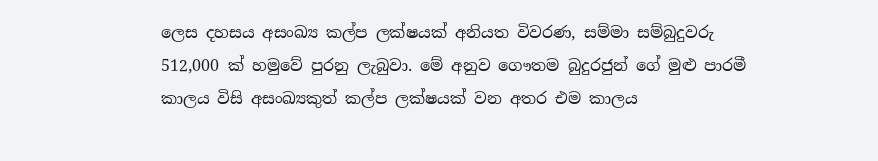ලෙස දහසය අසංඛ්‍ය කල්ප ලක්ෂයක් අනියත විවරණ, සම්මා සම්බුදුවරු 512,000 ක් හමුවේ පුරනු ලැබුවා. මේ අනුව ගෞතම බුදුරජුන් ගේ මුළු පාරමී කාලය විසි අසංඛ්‍යකුත් කල්ප ලක්ෂයක් වන අතර එම කාලය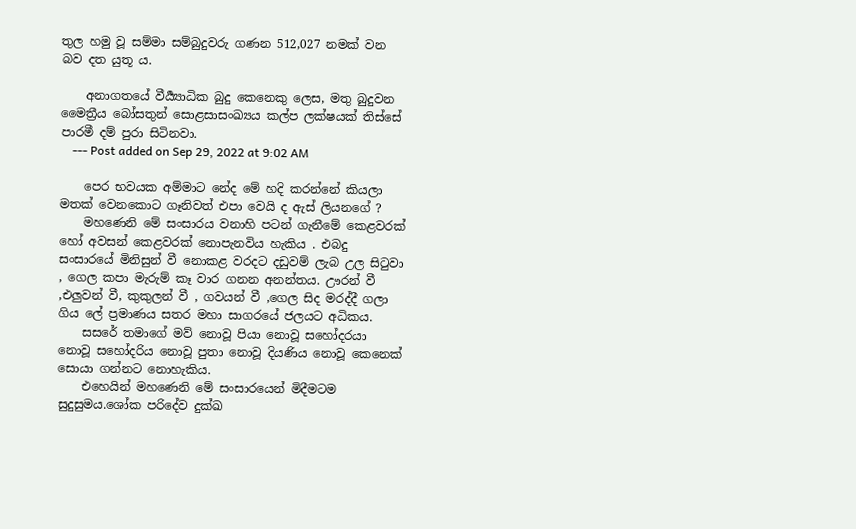තුල හමු වූ සම්මා සම්බුදුවරු ගණන 512,027 නමක් වන බව දත යුතූ ය.

    අනාගතයේ වීර්‍ය්‍යාධික බුදු කෙනෙකු ලෙස, මතු බුදුවන මෛත්‍රීය බෝසතුන් සොළසාසංඛ්‍යය කල්ප ලක්ෂයක් තිස්සේ පාරමී දම් පුරා සිටිනවා.
    --- Post added on Sep 29, 2022 at 9:02 AM

    පෙර භවයක අම්මාට නේද මේ හදි කරන්නේ කියලා මතක් වෙනකොට ගෑනිවත් එපා වෙයි ද ඇස් ලියනගේ ?
    මහණෙනි මේ සංසාරය වනාහි පටන් ගැනීමේ කෙළවරක් හෝ අවසන් කෙළවරක් නොපැනවිය හැකිය . එබදු සංසාරයේ මිනිසුන් වී නොකළ වරදට දඩුවම් ලැබ උල සිටුවා , ගෙල කපා මැරුම් කෑ වාර ගනන අනන්තය. ඌරන් වී ,එලුවන් වී, කුකුලන් වී , ගවයන් වී ,ගෙල සිද මරද්දී ගලා ගිය ලේ ප්‍රමාණය සතර මහා සාගරයේ ජලයට අධිකය.
    සසරේ තමාගේ මව් නොවූ පියා නොවූ සහෝදරයා නොවූ සහෝදරිය නොවූ පුතා නොවූ දියණිය නොවූ කෙනෙක් සොයා ගන්නට නොහැකිය.
    එහෙයින් මහණෙනි මේ සංසාරයෙන් මිදීමටම සුදුසුමය.ශෝක පරිදේව දුක්ඛ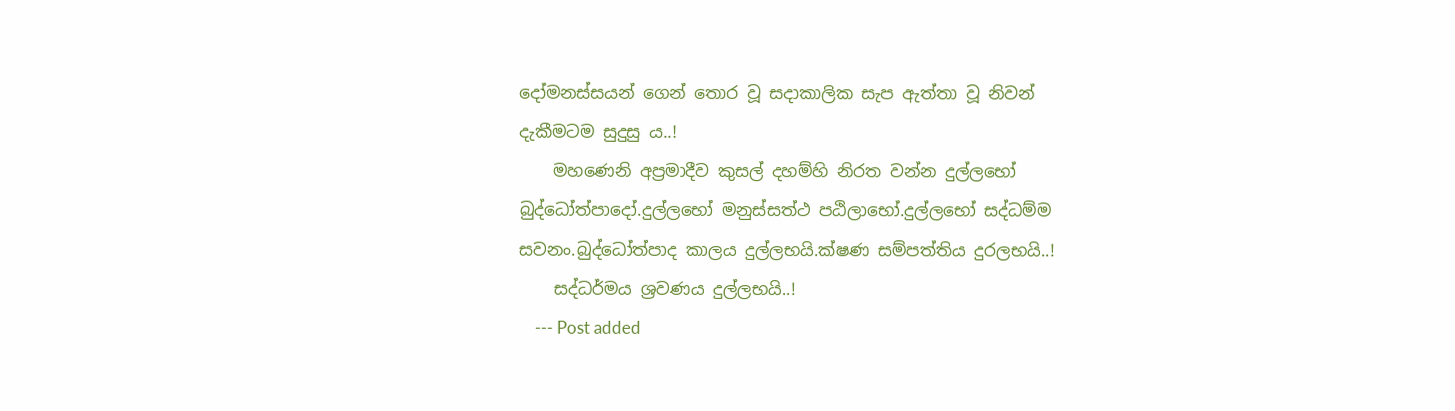දෝමනස්සයන් ගෙන් තොර වූ සදාකාලික සැප ඇත්තා වූ නිවන් දැකීමටම සුදුසු ය..!
    මහණෙනි අප්‍රමාදීව කුසල් දහම්හි නිරත වන්න දුල්ලභෝ බුද්ධෝත්පාදෝ.දුල්ලභෝ මනුස්සත්ථ පඨිලාභෝ.දුල්ලභෝ සද්ධම්ම සවනං.බුද්ධෝත්පාද කාලය දුල්ලභයි.ක්ෂණ සම්පත්තිය දුරලභයි..!
    සද්ධර්මය ශ්‍රවණය දුල්ලභයි..!
    --- Post added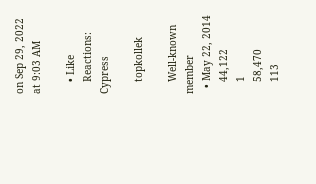on Sep 29, 2022 at 9:03 AM

    • Like
    Reactions: Cypress

    topkollek

    Well-known member
  • May 22, 2014
    44,122
    1
    58,470
    113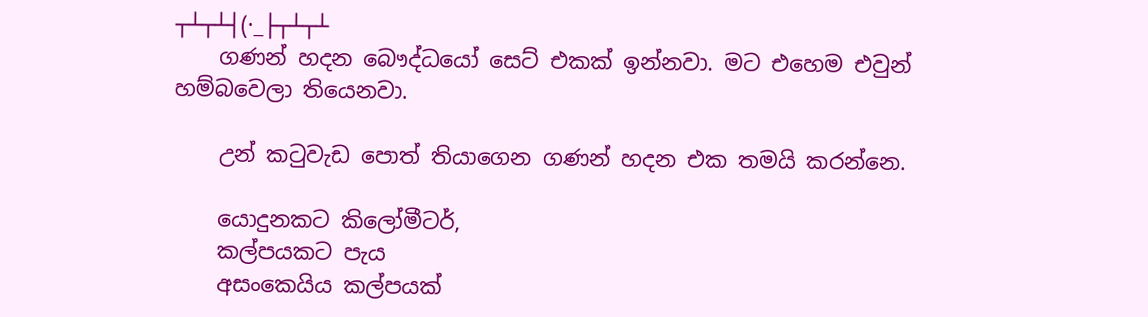┬┴┬┴┤(·_├┬┴┬┴
    ගණන් හදන බෞද්ධයෝ සෙට් එකක් ඉන්නවා. මට එහෙම එවුන් හම්බවෙලා තියෙනවා.

    උන් කටුවැඩ පොත් තියාගෙන ගණන් හදන එක තමයි කරන්නෙ.

    යොදුනකට කිලෝමීටර්,
    කල්පයකට පැය
    අසංකෙයිය කල්පයක්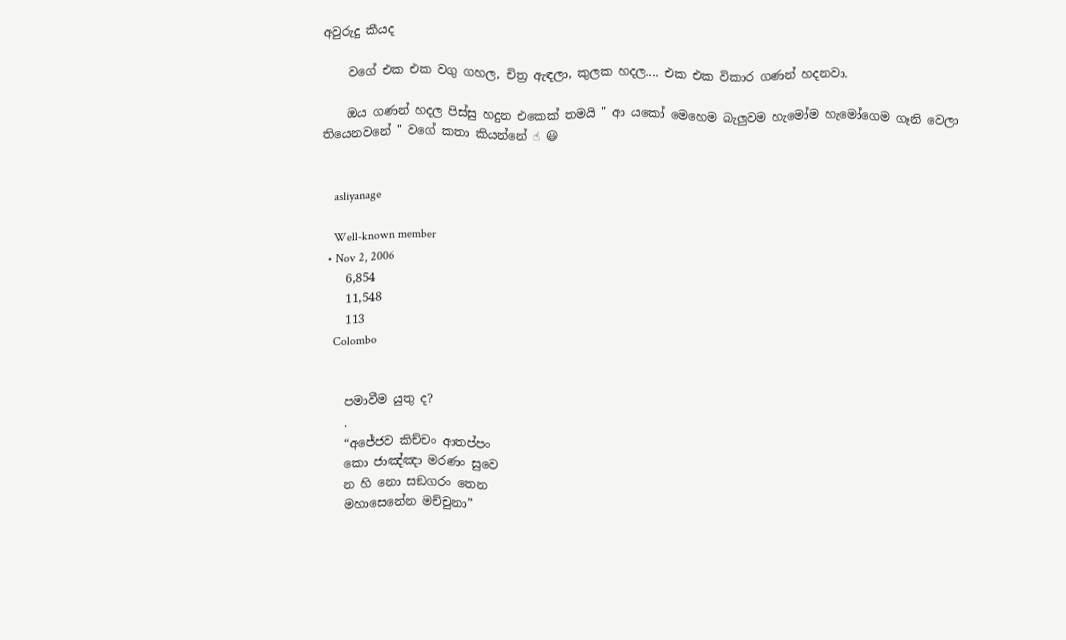අවුරුදු කීයද

    වගේ එක එක වගු ගහල, චිත්‍ර ඇඳලා, කුලක හදල.... එක එක විකාර ගණන් හදනවා.

    ඔය ගණන් හදල පිස්සු හදුන එකෙක් තමයි " ආ යකෝ මෙහෙම බැලුවම හැමෝම හැමෝගෙම ගෑනි වෙලා තියෙනවනේ " වගේ කතා කියන්නේ ☝ 😃


    asliyanage

    Well-known member
  • Nov 2, 2006
    6,854
    11,548
    113
    Colombo


    පමාවීම යුතු ද?
    .
    “අජේජව කිච්චං ආතප්පං
    කො ජාඤ්ඤා මරණං සුවෙ
    න හි නො සඞගරං තෙන
    මහාසෙනේන මච්චුනා”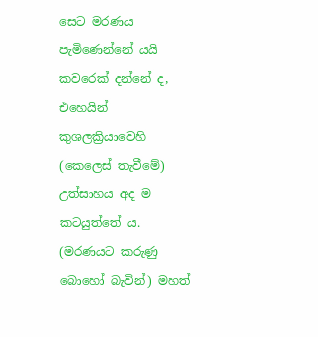සෙට මරණය පැමිණෙන්නේ යයි කවරෙක් දන්නේ ද, එහෙයින් කුශලක්‍රියාවෙහි (කෙලෙස් තැවීමේ) උත්සාහය අද ම කටයුත්තේ ය. (මරණයට කරුණු බොහෝ බැවින්) මහත්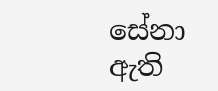සේනා ඇති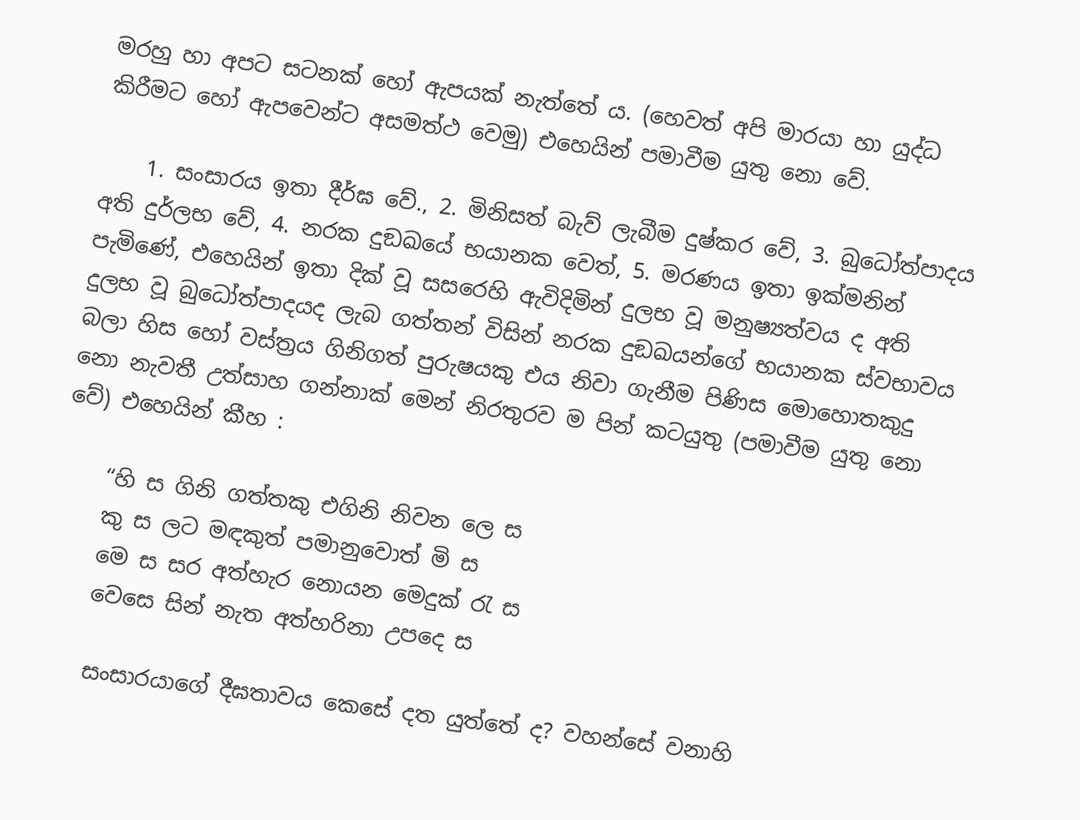මරහු හා අපට සටනක් හෝ ඇපයක් නැත්තේ ය. (හෙවත් අපි මාරයා හා යුද්ධ කිරීමට හෝ ඇපවෙන්ට අසමත්ථ වෙමු) එහෙයින් පමාවීම යුතු නො වේ.

    1. සංසාරය ඉතා දීර්ඝ වේ., 2. මිනිසත් බැව් ලැබීම දුෂ්කර වේ, 3. බුධෝත්පාදය අති දුර්ලභ වේ, 4. නරක දුඞඛයේ භයානක වෙත්, 5. මරණය ඉතා ඉක්මනින් පැමිණේ, එහෙයින් ඉතා දික් වූ සසරෙහි ඇවිදිමින් දුලභ වූ මනුෂ්‍යත්වය ද අති දුලභ වූ බුධෝත්පාදයද ලැබ ගත්තන් විසින් නරක දුඞඛයන්ගේ භයානක ස්වභාවය බලා හිස හෝ වස්ත්‍රය ගිනිගත් පුරුෂයකු එය නිවා ගැනීම පිණිස මොහොතකුදු නො නැවතී උත්සාහ ගන්නාක් මෙන් නිරතුරව ම පින් කටයුතු (පමාවීම යුතු නො වේ) එහෙයින් කීහ :

    “හි ස ගිනි ගත්තකු එගිනි නිවන ලෙ ස
    කු ස ලට මඳකුත් පමානුවොත් මි ස
    මෙ ස සර අත්හැර නොයන මෙදුක් රැ ස
    වෙසෙ සින් නැත අත්හරිනා උපදෙ ස

    සංසාරයාගේ දීඝතාවය කෙසේ දත යුත්තේ ද? වහන්සේ වනාහි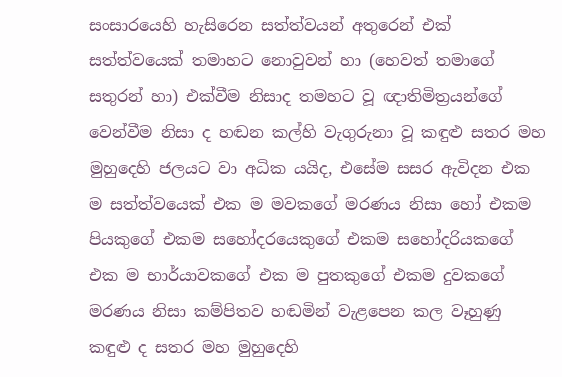සංසාරයෙහි හැසිරෙන සත්ත්වයන් අතුරෙන් එක් සත්ත්වයෙක් තමාහට නොවුවන් හා (හෙවත් තමාගේ සතුරන් හා) එක්වීම නිසාද තමහට වූ ඥාතිමිත්‍රයන්ගේ වෙන්වීම නිසා ද හඬන කල්හි වැගුරුනා වූ කඳුළු සතර මහ මුහුදෙහි ජලයට වා අධික යයිද, එසේම සසර ඇවිදන එක ම සත්ත්වයෙක් එක ම මවකගේ මරණය නිසා හෝ එකම පියකුගේ එකම සහෝදරයෙකුගේ එකම සහෝදරියකගේ එක ම භාර්යාවකගේ එක ම පුතකුගේ එකම දුවකගේ මරණය නිසා කම්පිතව හඬමින් වැළපෙන කල වෑහුණු කඳුළු ද සතර මහ මුහුදෙහි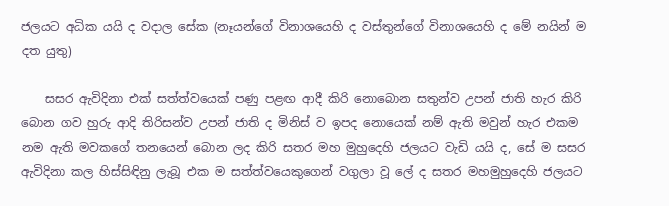ජලයට අධික යයි ද වදාල සේක (නෑයන්ගේ විනාශයෙහි ද වස්තුන්ගේ විනාශයෙහි ද මේ නයින් ම දත යුතු)

    සසර ඇවිදිනා එක් සත්ත්වයෙක් පණු පළඟ ආදී කිරි නොබොන සතුන්ව උපන් ජාති හැර කිරි බොන ගව හුරු ආදි තිරිසන්ව උපන් ජාති ද මිනිස් ව ඉපද නොයෙක් නම් ඇති මවුන් හැර එකම නම ඇති මවකගේ තනයෙන් බොන ලද කිරි සතර මහ මුහුදෙහි ජලයට වැඩි යයි ද, සේ ම සසර ඇවිදිනා කල හිස්සිඳිනු ලැබූ එක ම සත්ත්වයෙකුගෙන් වගුලා වූ ලේ ද සතර මහමුහුදෙහි ජලයට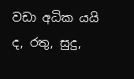වඩා අධික යයි ද, රතු, සුදු,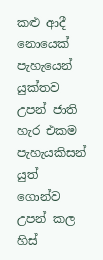කළු ආදී නොයෙක් පැහැයෙන් යුක්තව උපන් ජාති හැර එකම පැහැයකිසන් යුත් ගොන්ව උපන් කල හිස්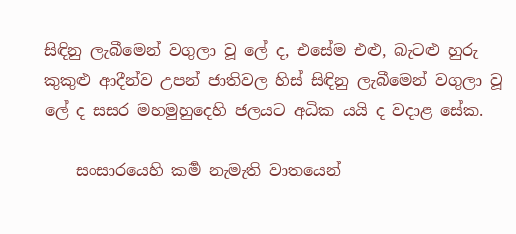සිඳිනු ලැබීමෙන් වගුලා වූ ලේ ද, එසේම එළු, බැටළු හුරු කුකුළු ආදීන්ව උපන් ජාතිවල හිස් සිඳිනු ලැබීමෙන් වගුලා වූ ලේ ද සසර මහමුහුදෙහි ජලයට අධික යයි ද වදාළ සේක.

    සංසාරයෙහි කර්‍ම නැමැති වාතයෙන්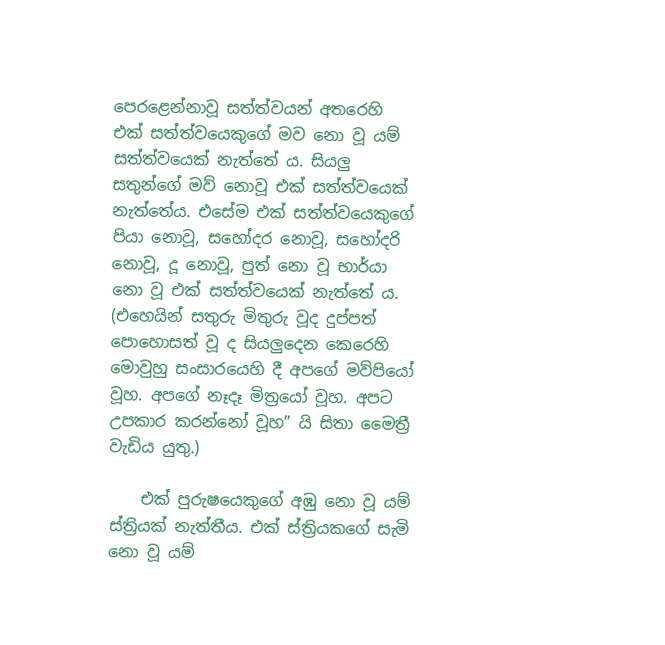පෙරළෙන්නාවූ සත්ත්වයන් අතරෙහි එක් සත්ත්වයෙකුගේ මව නො වූ යම් සත්ත්වයෙක් නැත්තේ ය. සියලු සතුන්ගේ මව් නොවූ එක් සත්ත්වයෙක් නැත්තේය. එසේම එක් සත්ත්වයෙකුගේ පියා නොවූ, සහෝදර නොවූ, සහෝදරි නොවූ, දූ නොවූ, පුත් නො වූ භාර්යා නො වූ එක් සත්ත්වයෙක් නැත්තේ ය. (එහෙයින් සතුරු මිතුරු වූද දුප්පත් පොහොසත් වූ ද සියලුදෙන කෙරෙහි මොවුහු සංසාරයෙහි දී අපගේ මව්පියෝ වූහ. අපගේ නෑදෑ මිත්‍රයෝ වූහ. අපට උපකාර කරන්නෝ වූහ” යි සිතා මෛත්‍රී වැඩිය යුතු.)

    එක් පුරුෂයෙකුගේ අඹු නො වූ යම් ස්ත්‍රියක් නැත්තීය. එක් ස්ත්‍රියකගේ සැමි නො වූ යම්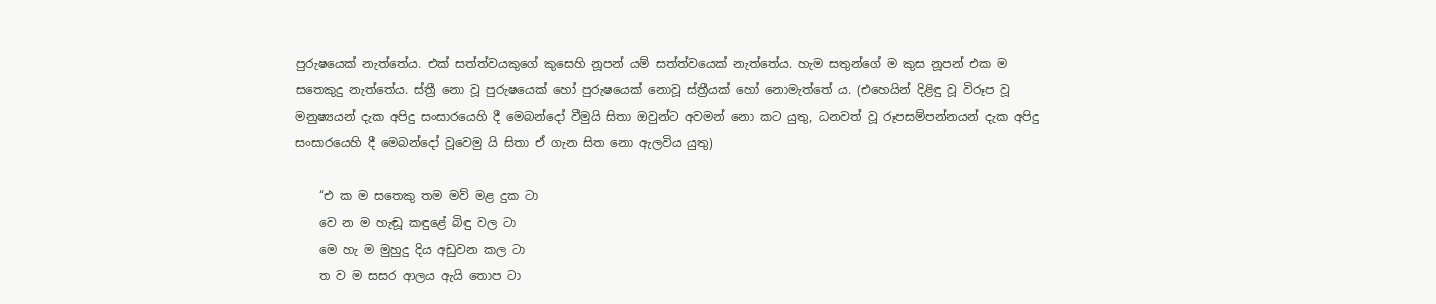පුරුෂයෙක් නැත්තේය. එක් සත්ත්වයකුගේ කුසෙහි නූපන් යම් සත්ත්වයෙක් නැත්තේය. හැම සතුන්ගේ ම කුස නූපන් එක ම සතෙකුදු නැත්තේය. ස්ත්‍රී නො වූ පුරුෂයෙක් හෝ පුරුෂයෙක් නොවූ ස්ත්‍රීයක් හෝ නොමැත්තේ ය. (එහෙයින් දිළිඳු වූ විරූප වූ මනුෂ්‍යයන් දැක අපිදු සංසාරයෙහි දී මෙබන්දෝ වීමුයි සිතා ඔවුන්ට අවමන් නො කට යුතු, ධනවත් වූ රූපසම්පන්නයන් දැක අපිදු සංසාරයෙහි දී මෙබන්දෝ වූවෙමු යි සිතා ඒ ගැන සිත නො ඇලවිය යුතු)

    “එ ක ම සතෙකු තම මව් මළ දුක ටා
    වෙ න ම හැඬූ කඳුළේ බිඳු වල ටා
    මෙ හැ ම මුහුදු දිය අඩුවන කල ටා
    ත ව ම සසර ආලය ඇයි තොප ටා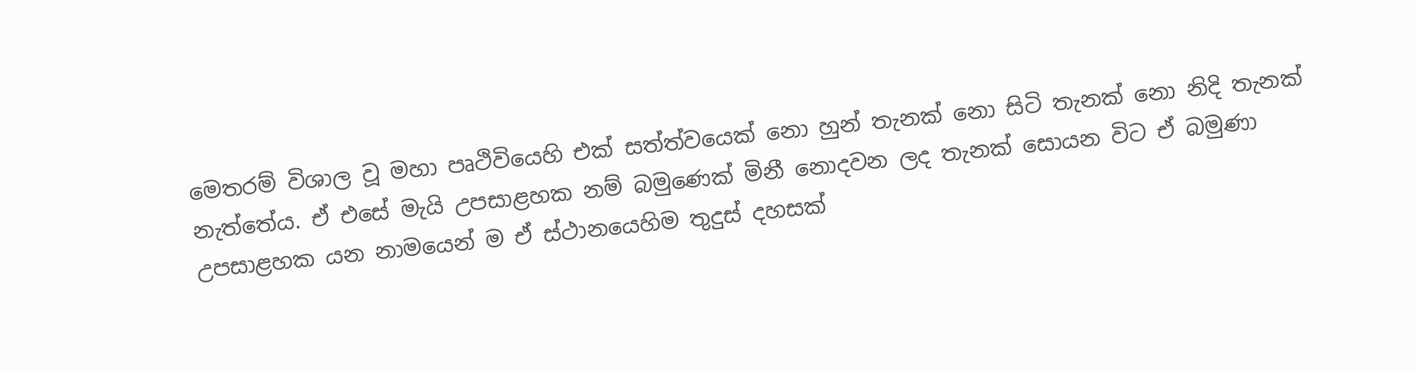මෙතරම් විශාල වූ මහා පෘථිවියෙහි එක් සත්ත්වයෙක් නො හුන් තැනක් නො සිටි තැනක් නො නිදි තැනක් නැත්තේය. ඒ එසේ මැයි උපසාළහක නම් බමුණෙක් මිනී නොදවන ලද තැනක් සොයන විට ඒ බමුණා උපසාළහක යන නාමයෙන් ම ඒ ස්ථානයෙහිම තුදුස් දහසක්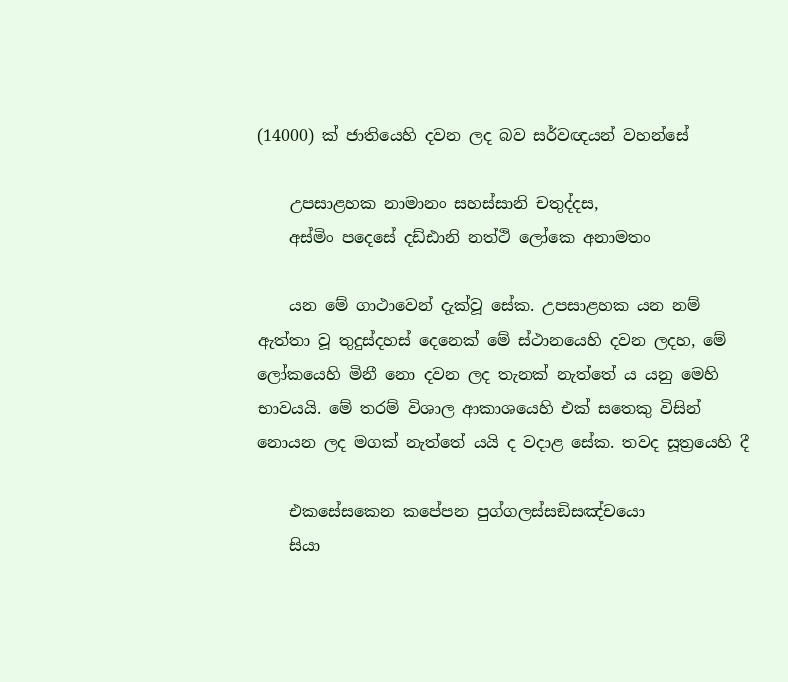(14000) ක් ජාතියෙහි දවන ලද බව සර්වඥයන් වහන්සේ

    උපසාළහක නාමානං සහස්සානි චතුද්දස,
    අස්මිං පදෙසේ දඩ්ඪානි නත්ථි ලෝකෙ අනාමතං

    යන මේ ගාථාවෙන් දැක්වූ සේක. උපසාළහක යන නම් ඇත්තා වූ තුදුස්දහස් දෙනෙක් මේ ස්ථානයෙහි දවන ලදහ, මේ ලෝකයෙහි මිනී නො දවන ලද තැනක් නැත්තේ ය යනු මෙහි භාවයයි. මේ තරම් විශාල ආකාශයෙහි එක් සතෙකු විසින් නොයන ලද මගක් නැත්තේ යයි ද වදාළ සේක. තවද සූත්‍රයෙහි දී

    එකසේසකෙන කපේපන පුග්ගලස්සඞිසඤ්චයො
    සියා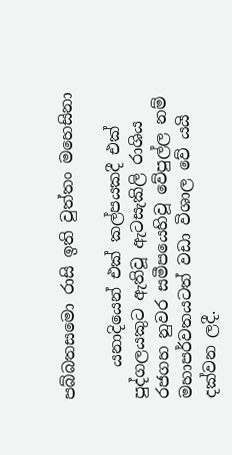පබ්බතසමො රාසි ඉති වුත්තං මහෙසිනා

    යනාදියෙන් එක් කල්පයකදී එක් පුද්ගලයකුට ඇතිවූ ඇටසැකිලි රාශිය රජගහ නුවර සමීපයෙහිවූ වේපුල්ල නම් මහාපර්වතයටත් වඩා විශාල වේ යයි දක්වන ලදී.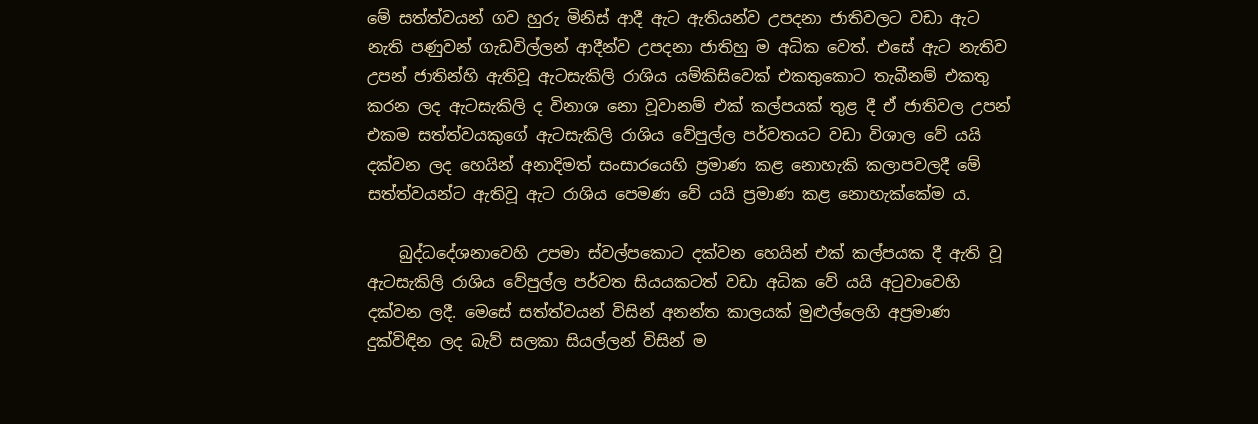මේ සත්ත්වයන් ගව හුරු මිනිස් ආදී ඇට ඇතියන්ව උපදනා ජාතිවලට වඩා ඇට නැති පණුවන් ගැඩවිල්ලන් ආදීන්ව උපදනා ජාතිහු ම අධික වෙත්. එසේ ඇට නැතිව උපන් ජාතින්හි ඇතිවූ ඇටසැකිලි රාශිය යම්කිසිවෙක් එකතුකොට තැබීනම් එකතු කරන ලද ඇටසැකිලි ද විනාශ නො වූවානම් එක් කල්පයක් තුළ දී ඒ ජාතිවල උපන් එකම සත්ත්වයකුගේ ඇටසැකිලි රාශිය වේපුල්ල පර්වතයට වඩා විශාල වේ යයි දක්වන ලද හෙයින් අනාදිමත් සංසාරයෙහි ප්‍රමාණ කළ නොහැකි කලාපවලදී මේ සත්ත්වයන්ට ඇතිවූ ඇට රාශිය පෙමණ වේ යයි ප්‍රමාණ කළ නොහැක්කේම ය.

    බුද්ධදේශනාවෙහි උපමා ස්වල්පකොට දක්වන හෙයින් එක් කල්පයක දී ඇති වූ ඇටසැකිලි රාශිය වේපුල්ල පර්වත සියයකටත් වඩා අධික වේ යයි අටුවාවෙහි දක්වන ලදී. මෙසේ සත්ත්වයන් විසින් අනන්ත කාලයක් මුළුල්ලෙහි අප්‍රමාණ දුක්විඳින ලද බැව් සලකා සියල්ලන් විසින් ම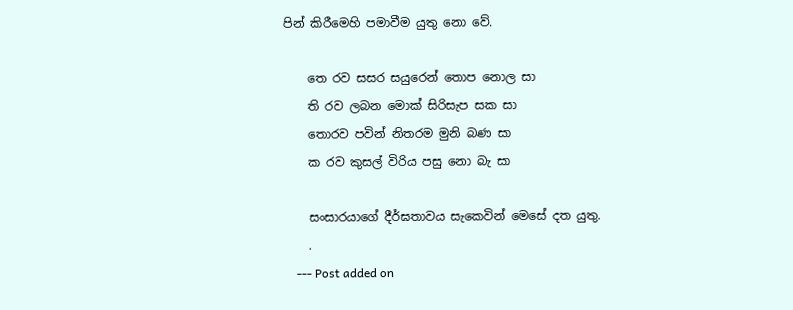පින් කිරීමෙහි පමාවීම යුතු නො වේ.

    තෙ රව සසර සයුරෙන් තොප නොල සා
    ති රව ලබන මොක් සිරිසැප සක සා
    තොරව පවින් නිතරම මුනි බණ සා
    ක රව කුසල් විරිය පසු නො බැ සා

    සංසාරයාගේ දීර්ඝතාවය සැකෙවින් මෙසේ දත යුතු.
    .
    --- Post added on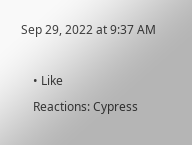Sep 29, 2022 at 9:37 AM

    • Like
    Reactions: Cypress